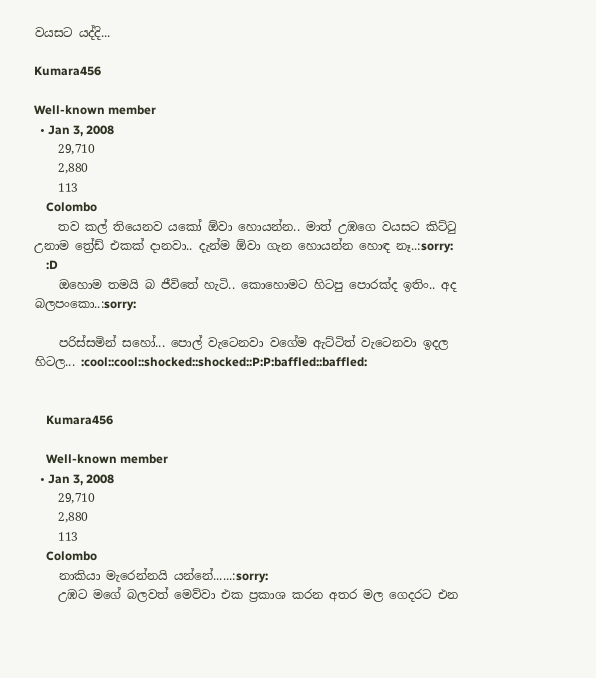වයසට යද්දි...

Kumara456

Well-known member
  • Jan 3, 2008
    29,710
    2,880
    113
    Colombo
    තව කල් තියෙනව යකෝ ඕවා හොයන්න.. මාත් උඹගෙ වයසට කිට්ටු උනාම ත්‍රේඩ් එකක් දානවා.. දැන්ම ඕවා ගැන හොයන්න හොඳ නෑ..:sorry:
    :D
    ඔහොම තමයි බ ජීවිතේ හැටි.. කොහොමට හිටපු පොරක්ද ඉතිං.. අද බලපංකො..:sorry:

    පරිස්සමින් සහෝ... පොල් වැටෙනවා වගේම ඇට්ටිත් වැටෙනවා ඉදල හිටල... :cool::cool::shocked::shocked::P:P:baffled::baffled:


    Kumara456

    Well-known member
  • Jan 3, 2008
    29,710
    2,880
    113
    Colombo
    නාකියා මැරෙන්නයි යන්නේ......:sorry:
    උඹට මගේ බලවත් මෙව්වා එක ප්‍රකාශ කරන අතර මල ගෙදරට එන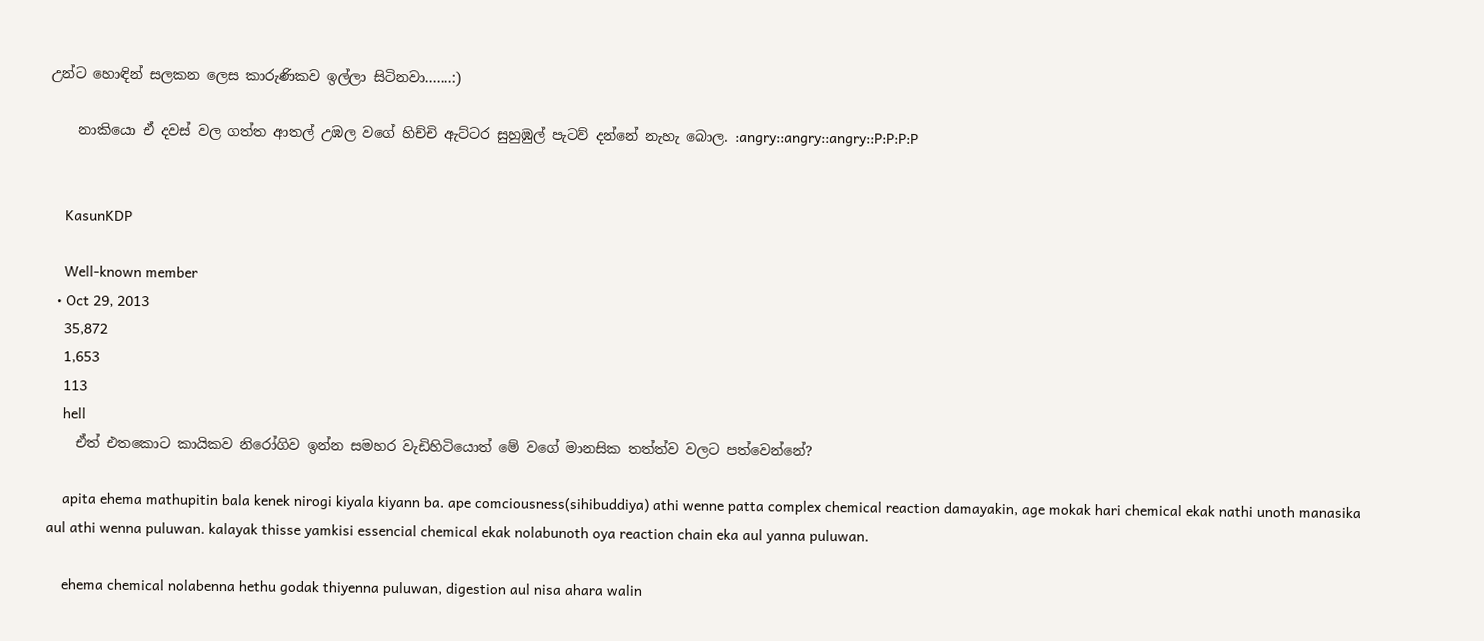උන්ට හොඳින් සලකන ලෙස කාරුණිකව ඉල්ලා සිටිනවා.......:)

    නාකියො ඒ දවස් වල ගත්ත ආතල් උඹල වගේ හිච්චි ඇට්ටර සුහුඹුල් පැටව් දන්නේ නැහැ බොල. :angry::angry::angry::P:P:P:P


    KasunKDP

    Well-known member
  • Oct 29, 2013
    35,872
    1,653
    113
    hell
    ඒත් එතකොට කායිකව නිරෝගිව ඉන්න සමහර වැඩිහිටියොත් මේ වගේ මානසික තත්ත්ව වලට පත්වෙන්නේ?

    apita ehema mathupitin bala kenek nirogi kiyala kiyann ba. ape comciousness(sihibuddiya) athi wenne patta complex chemical reaction damayakin, age mokak hari chemical ekak nathi unoth manasika aul athi wenna puluwan. kalayak thisse yamkisi essencial chemical ekak nolabunoth oya reaction chain eka aul yanna puluwan.

    ehema chemical nolabenna hethu godak thiyenna puluwan, digestion aul nisa ahara walin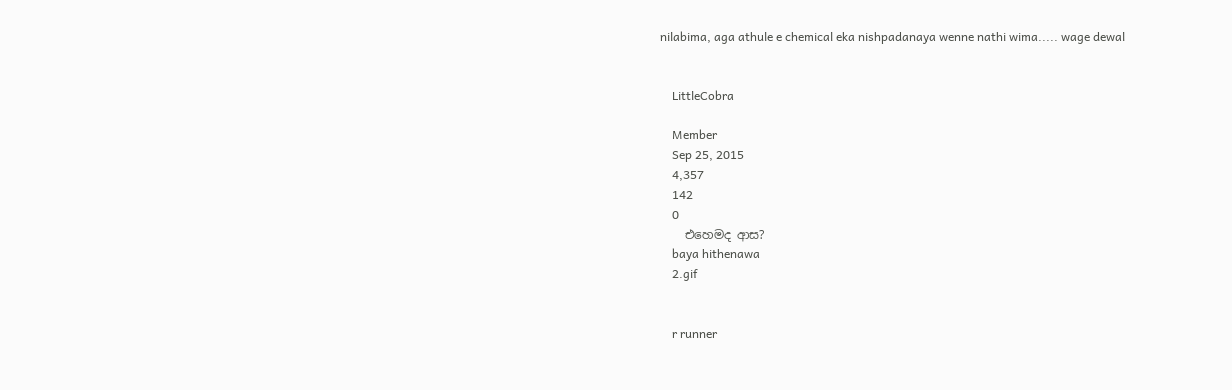nilabima, aga athule e chemical eka nishpadanaya wenne nathi wima..... wage dewal


    LittleCobra

    Member
    Sep 25, 2015
    4,357
    142
    0
    එහෙමද ආස?
    baya hithenawa
    2.gif


    r runner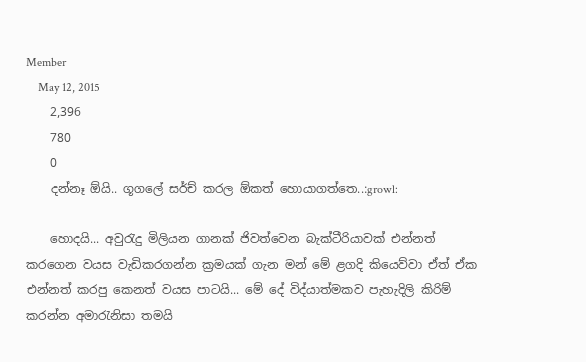Member
    May 12, 2015
    2,396
    780
    0
    දන්නෑ ඕයි.. ගූගලේ සර්ච් කරල ඕකත් හොයාගත්තෙ..:growl:

    හොදයි... අවුරැදු මිලියන ගානක් ජිවත්වෙන බැක්ටීරියාවක් එන්නත් කරගෙන වයස වැඩිකරගන්න ක්‍රමයක් ගැන මන් මේ ළගදි කියෙව්වා ඒත් ඒක එන්නත් කරපු කෙනත් වයස පාටයි... මේ දේ විද්යාත්මකව පැහැදිලි කිරිම් කරන්න අමාරැනිසා තමයි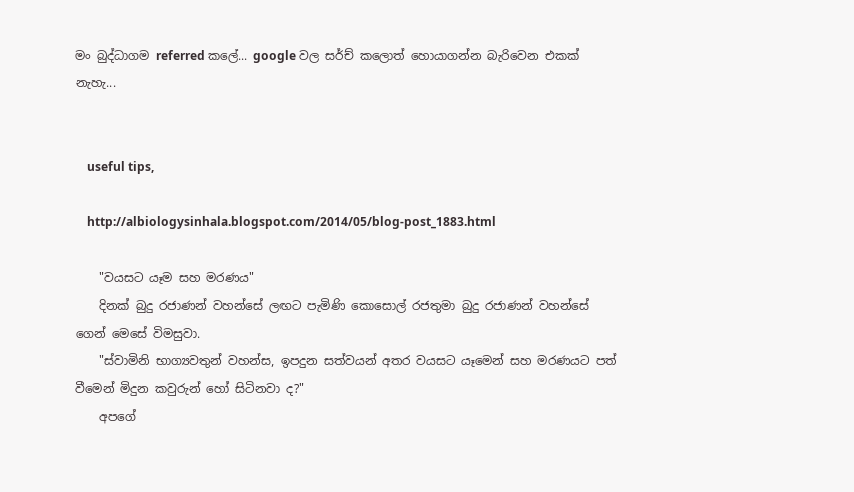මං බුද්ධාගම referred කලේ... google වල සර්ච් කලොත් හොයාගන්න බැරිවෙන එකක් නැහැ...


    useful tips,

    http://albiologysinhala.blogspot.com/2014/05/blog-post_1883.html

    "වයසට යෑම සහ මරණය"
    දිනක් බුදු රජාණන් වහන්සේ ලඟට පැමිණි කොසොල් රජතුමා බුදු රජාණන් වහන්සේ ගෙන් මෙසේ විමසුවා.
    "ස්වාමිනි භාග්‍යවතුන් වහන්ස, ඉපදුන සත්වයන් අතර වයසට යෑමෙන් සහ මරණයට පත් වීමෙන් මිදුන කවුරුන් හෝ සිටිනවා ද?"
    අපගේ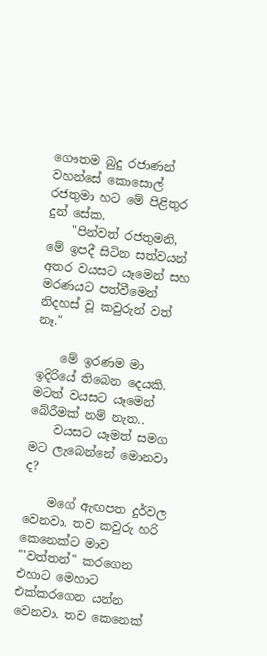ගෞතම බුදු රජාණන් වහන්සේ කොසොල් රජතුමා හට මේ පිළිතුර දුන් සේක.
    "පින්වත් රජතුමනි, මේ ඉපදී සිටින සත්වයන් අතර වයසට යෑමෙන් සහ මරණයට පත්වීමෙන් නිදහස් වූ කවුරුන් වත් නෑ."

    මේ ඉරණම මා ඉදිරියේ තිබෙන දෙයකි. මටත් වයසට යෑමෙන් බේරීමක් නම් නැත..
    වයසට යෑමත් සමග මට ලැබෙන්නේ මොනවා ද?

    මගේ ඇඟපත දුර්වල වෙනවා. තව කවුරු හරි කෙනෙක්ට මාව "'වත්තන්" කරගෙන එහාට මෙහාට එක්කරගෙන යන්න වෙනවා. තව කෙනෙක්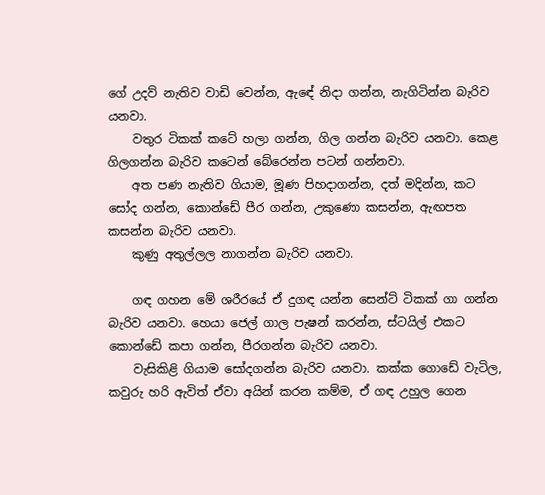ගේ උදව් නැතිව වාඩි වෙන්න, ඇඳේ නිදා ගන්න, නැගිටින්න බැරිව යනවා.
    වතුර ටිකක් කටේ හලා ගන්න, ගිල ගන්න බැරිව යනවා. කෙළ ගිලගන්න බැරිව කටෙන් බේරෙන්න පටන් ගන්නවා.
    අත පණ නැතිව ගියාම, මූණ පිහදාගන්න, දත් මදින්න, කට සෝද ගන්න, කොන්ඩේ පීර ගන්න, උකුණො කසන්න, ඇඟපත කසන්න බැරිව යනවා.
    කුණු අතුල්ලල නාගන්න බැරිව යනවා.

    ගඳ ගහන මේ ශරීරයේ ඒ දුගඳ යන්න සෙන්ට් ටිකක් ගා ගන්න බැරිව යනවා. හෙයා ජෙල් ගාල පැෂන් කරන්න, ස්ටයිල් එකට කොන්ඩේ කපා ගන්න, පීරගන්න බැරිව යනවා.
    වැසිකිළි ගියාම සෝදගන්න බැරිව යනවා. කක්ක ගොඩේ වැටිල, කවුරු හරි ඇවිත් ඒවා අයින් කරන කම්ම, ඒ ගඳ උහුල ගෙන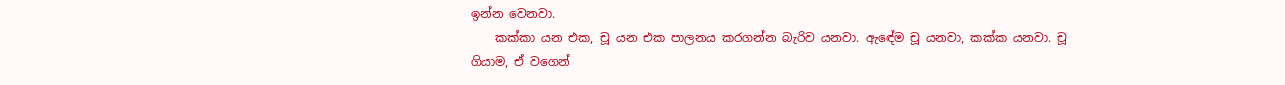ඉන්න වෙනවා.
    කක්කා යන එක, චූ යන එක පාලනය කරගන්න බැරිව යනවා. ඇඳේම චූ යනවා, කක්ක යනවා. චූ ගියාම, ඒ වගෙන්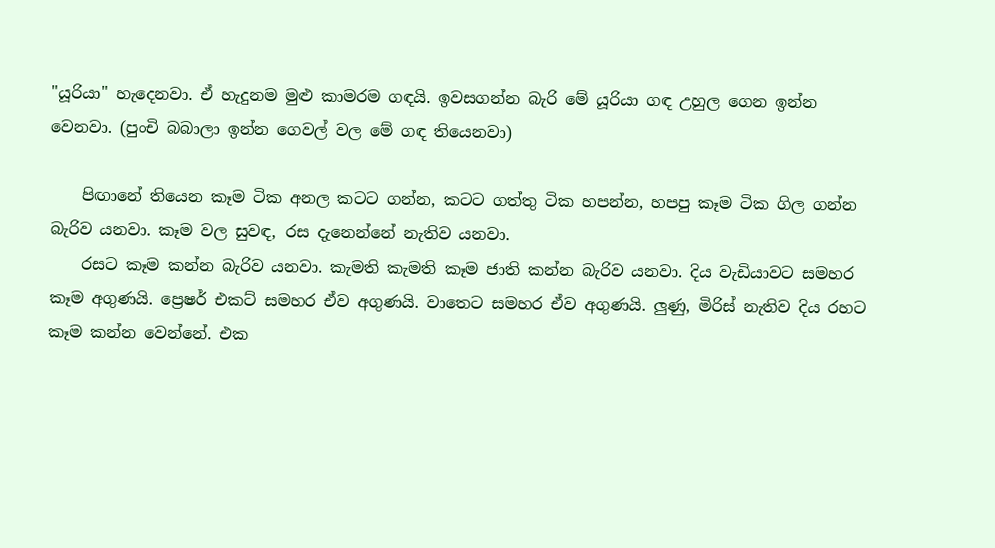"යූරියා" හැදෙනවා. ඒ හැදුනම මුළු කාමරම ගඳයි. ඉවසගන්න බැරි මේ යූරියා ගඳ උහුල ගෙන ඉන්න වෙනවා. (පුංචි බබාලා ඉන්න ගෙවල් වල මේ ගඳ තියෙනවා)

    පිඟානේ තියෙන කෑම ටික අනල කටට ගන්න, කටට ගත්තු ටික හපන්න, හපපු කෑම ටික ගිල ගන්න බැරිව යනවා. කෑම වල සුවඳ, රස දැනෙන්නේ නැතිව යනවා.
    රසට කෑම කන්න බැරිව යනවා. කැමති කැමති කෑම ජාති කන්න බැරිව යනවා. දිය වැඩියාවට සමහර කෑම අගුණයි. ප්‍රෙෂර් එකට් සමහර ඒව අගුණයි. වාතෙට සමහර ඒව අගුණයි. ලුණු, මිරිස් නැතිව දිය රහට කෑම කන්න වෙන්නේ. එක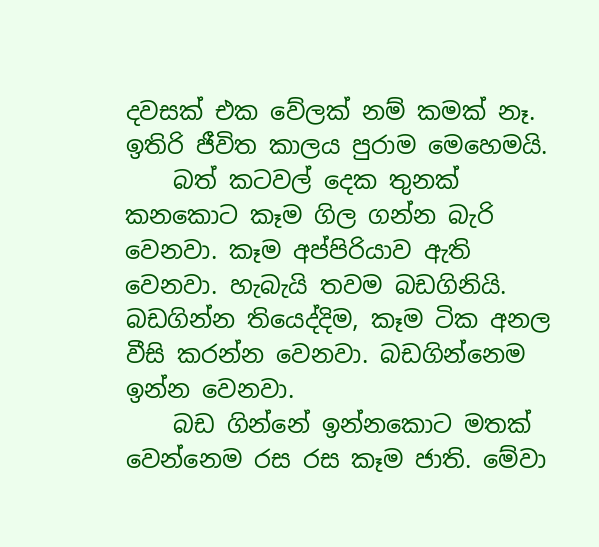දවසක් එක වේලක් නම් කමක් නෑ. ඉතිරි ජීවිත කාලය පුරාම මෙහෙමයි.
    බත් කටවල් දෙක තුනක් කනකොට කෑම ගිල ගන්න බැරි වෙනවා. කෑම අප්පිරියාව ඇති වෙනවා. හැබැයි තවම බඩගිනියි. බඩගින්න තියෙද්දිම, කෑම ටික අනල වීසි කරන්න වෙනවා. බඩගින්නෙම ඉන්න වෙනවා.
    බඩ ගින්නේ ඉන්නකොට මතක් වෙන්නෙම රස රස කෑම ජාති. මේවා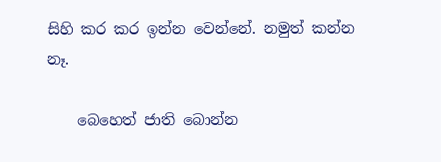සිහි කර කර ඉන්න වෙන්නේ. නමුත් කන්න නෑ.

    බෙහෙත් ජාති බොන්න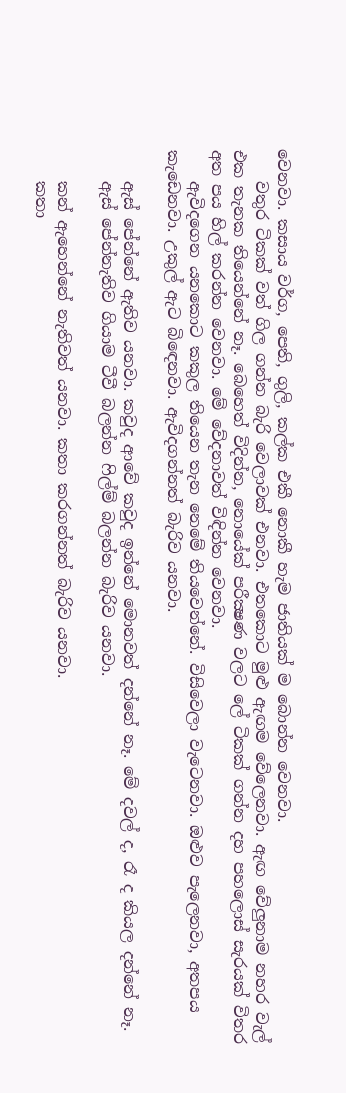වෙනවා. කසාය වර්ග, පෙති, ගුලි, කල්ක එකී නොකී හැම ජාතියක් ම බොන්න වෙනවා.
    වතුර ටිකක් වත් ගිල ගන්න බැරි වෙලාවක් එනවා. එතකොට මුළු ඇඟම වේලෙනවා. ඇඟ වේලුනාම නහර වැල් එක තැනක තියෙන්නේ නෑ. බෙහෙත් විදින්න, නොයේක් පරීක්‍ෂණ වලට ලේ ටිකක් ගන්න දහ පහලොස් සැරයක් විතර අත පය හිල් කරන්න වෙනවා. මේ වේදනාවත් විඳින්න වෙනවා.
    ඇවිදගෙන යනකොට කකුල තියෙන තැන නෙමේ තියවෙන්නේ. විසිවෙලා වැටෙනවා. ඔළුව පැලෙනවා, අතපය කැඩෙනවා. උකුල් ඇට බිඳෙනවා. ඇවිදගන්නත් බැරිව යනවා.

    ඇස් පේන්නේ ඇතිව යනවා. කවුද ආවේ කවුද ඉන්නේ මොනවත් දන්නේ නෑ. මේ දවල් ද, රෑ ද කියල දන්නේ නෑ.
    ඇස් පේන්නැතිව ගියාම ටීවී බලන්න ෆිල්ම් බලන්න බැරිව යනවා.

    කන් ඇහෙන්නේ නැතිවත් යනවා. කතා කරගන්නත් බැරිව යනවා.
    කතා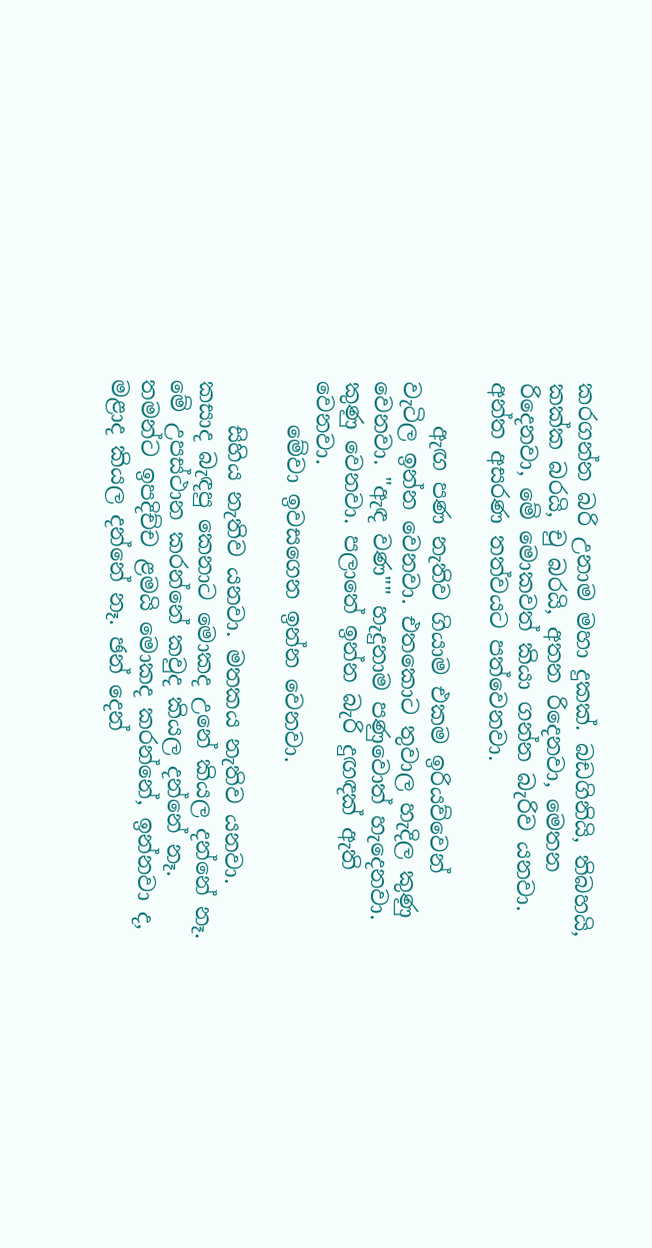කරගන්න බරි උනාම මහා දුකක්. බඩගිනියි, තිබහයි, කක්ක බරයි, චු බරයි, අතන රිදෙනවා, මෙතන රිදෙනවා, මේ මොකවත් කියා ගන්න බැරිව යනවා. අන්ත අසරණ තත්වයට පත්වෙනවා.

    ඇඟ පණ නැතිව ගියාම එකම ඉරියව්වෙන් වැටිල ඉන්න වෙනවා. එතකොට තුවාල හැදිල කුණු වෙනවා. "ඇඳ වණ"" හැදුනාම පණුවොත් හැදෙනවා. කුණු වෙනවා. පලාතේ ඉන්න බැරි දුඟඳක් ඇති වෙනවා.
    මේවා ඉවසගෙන ඉන්න වෙනවා.

    සිහිය නැතිව යනවා. මතකය නැතිව යනවා. කසාද බැඳපු කෙනාට මොකද උනේ කියල දන්නේ නෑ. මේ උපස්ථාන කරන්නේ කවුද කියල දන්නේ නෑ. තමන්ට ඉපදිච්ච ළමයි මොකද කරන්නේ, ඉන්නවා ද, මළාද කියල දන්නේ නෑ. ඡන් දෙන්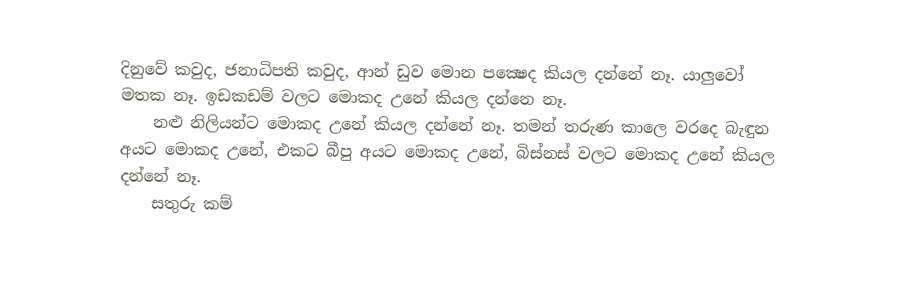දිනුවේ කවුද, ජනාධිපති කවුද, ආන් ඩුව මොන පක්‍ෂෙද කියල දන්නේ නෑ. යාලුවෝ මතක නෑ. ඉඩකඩම් වලට මොකද උනේ කියල දන්නෙ නෑ.
    නළු නිලියන්ට මොකද උනේ කියල දන්නේ නෑ. තමන් තරුණ කාලෙ වරදෙ බැඳුන අයට මොකද උනේ, එකට බීපු අයට මොකද උනේ, බිස්නස් වලට මොකද උනේ කියල දන්නේ නෑ.
    සතුරු කම්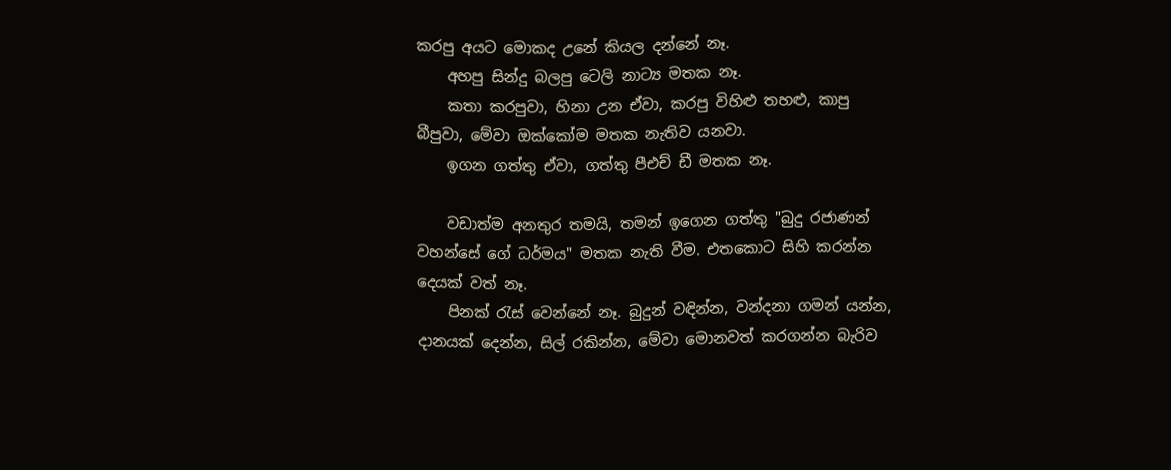කරපු අයට මොකද උනේ කියල දන්නේ නෑ.
    අහපු සින්දු බලපු ටෙලි නාට්‍ය මතක නෑ.
    කතා කරපුවා, හිනා උන ඒවා, කරපු විහිළු තහළු, කාපු බීපුවා, මේවා ඔක්කෝම මතක නැතිව යනවා.
    ඉගන ගත්තු ඒවා, ගත්තු පීඑච් ඩී මතක නෑ.

    වඩාත්ම අනතුර තමයි, තමන් ඉගෙන ගත්තු "බුදු රජාණන් වහන්සේ ගේ ධර්මය" මතක නැති වීම. එතකොට සිහි කරන්න දෙයක් වත් නෑ.
    පිනක් රැස් වෙන්නේ නෑ. බුදුන් වඳින්න, වන්දනා ගමන් යන්න, දානයක් දෙන්න, සිල් රකින්න, මේවා මොනවත් කරගන්න බැරිව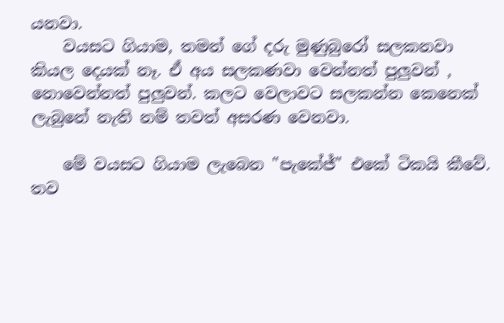යනවා.
    වයසට ගියාම, තමන් ගේ දරු මුණුබුරෝ සලකනවා කියල දෙයක් නෑ. ඒ අය සලකණවා වෙන්නත් පුලුවන් , නොවෙන්නත් පුලුවන්. කලට වෙලාවට සලකන්න කෙනෙක් ලැබුනේ නැති නම් තවත් අසරණ වෙනවා.

    මේ වයසට ගියාම ලැබෙන "පැකේජ්" එකේ ටිකයි කීවේ. තව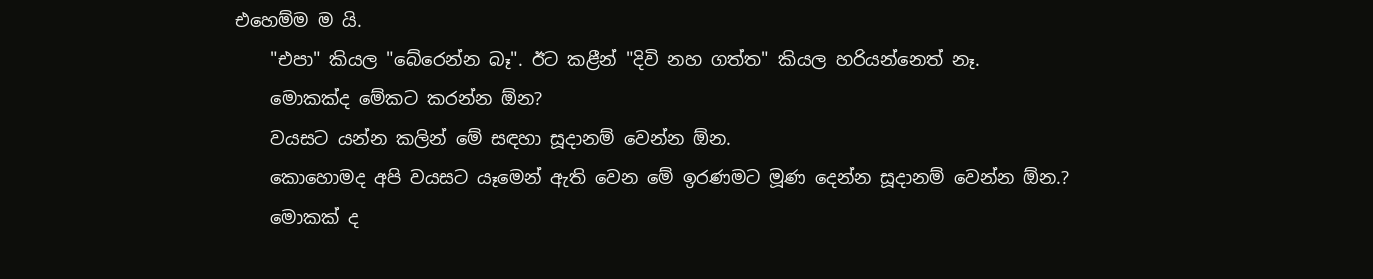එහෙම්ම ම යි.
    "එපා" කියල "බේරෙන්න බෑ". ඊට කළීන් "දිවි නහ ගත්ත" කියල හරියන්නෙත් නෑ.
    මොකක්ද මේකට කරන්න ඕන?
    වයසට යන්න කලින් මේ සඳහා සූදානම් වෙන්න ඕන.
    කොහොමද අපි වයසට යෑමෙන් ඇති වෙන මේ ඉරණමට මූණ දෙන්න සූදානම් වෙන්න ඕන.?
    මොකක් ද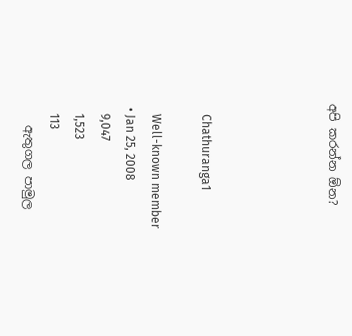අපි කරන්න ඕන?




    Chathuranga1

    Well-known member
  • Jan 25, 2008
    9,047
    1,523
    113
    ඇතුගල පාමුල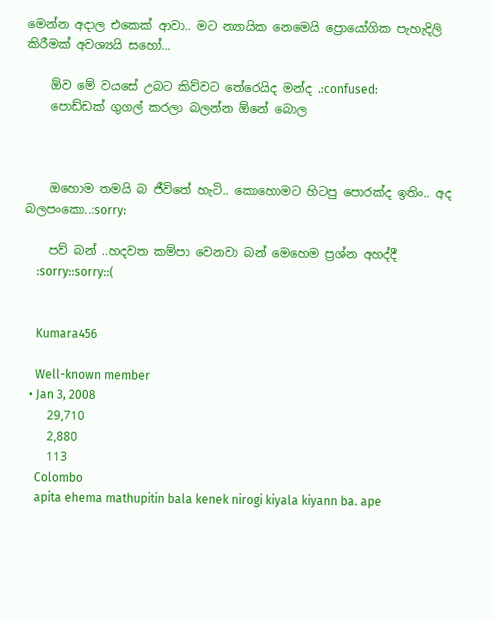මෙන්න අදාල එකෙක් ආවා.. මට න්‍යායික නෙමෙයි ප්‍රොයෝගික පැහැදිලි කිරීමක් අවශ්‍යයි සහෝ...

    ඕව මේ වයසේ උබට කිව්වට තේරෙයිද මන්ද .:confused:
    පොඩ්ඩක් ගුගල් කරලා බලන්න ඕනේ බොල



    ඔහොම තමයි බ ජීවිතේ හැටි.. කොහොමට හිටපු පොරක්ද ඉතිං.. අද බලපංකො..:sorry:

    පව් බන් ..හදවත කම්පා වෙනවා බන් මෙහෙම ප්‍රශ්න අහද්දී
    :sorry::sorry::(


    Kumara456

    Well-known member
  • Jan 3, 2008
    29,710
    2,880
    113
    Colombo
    apita ehema mathupitin bala kenek nirogi kiyala kiyann ba. ape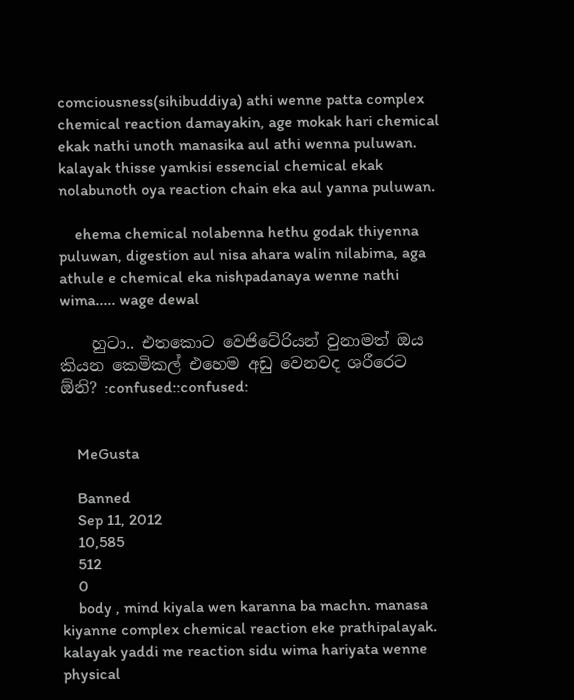comciousness(sihibuddiya) athi wenne patta complex chemical reaction damayakin, age mokak hari chemical ekak nathi unoth manasika aul athi wenna puluwan. kalayak thisse yamkisi essencial chemical ekak nolabunoth oya reaction chain eka aul yanna puluwan.

    ehema chemical nolabenna hethu godak thiyenna puluwan, digestion aul nisa ahara walin nilabima, aga athule e chemical eka nishpadanaya wenne nathi wima..... wage dewal

    හුටා.. එතකොට වෙජිටේරියන් වුනාමත් ඔය කියන කෙමිකල් එහෙම අඩු වෙනවද ශරීරෙට ඕනි? :confused::confused:


    MeGusta

    Banned
    Sep 11, 2012
    10,585
    512
    0
    body , mind kiyala wen karanna ba machn. manasa kiyanne complex chemical reaction eke prathipalayak. kalayak yaddi me reaction sidu wima hariyata wenne physical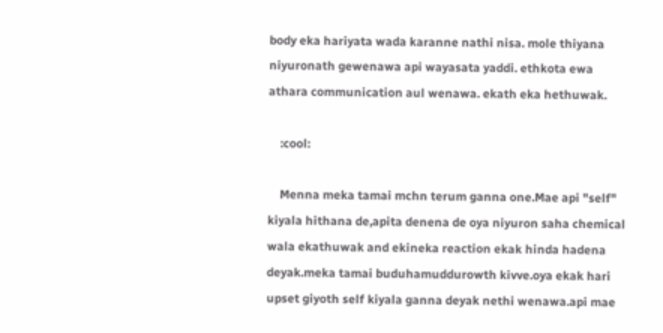body eka hariyata wada karanne nathi nisa. mole thiyana niyuronath gewenawa api wayasata yaddi. ethkota ewa athara communication aul wenawa. ekath eka hethuwak.

    :cool:

    Menna meka tamai mchn terum ganna one.Mae api "self" kiyala hithana de,apita denena de oya niyuron saha chemical wala ekathuwak and ekineka reaction ekak hinda hadena deyak.meka tamai buduhamuddurowth kivve.oya ekak hari upset giyoth self kiyala ganna deyak nethi wenawa.api mae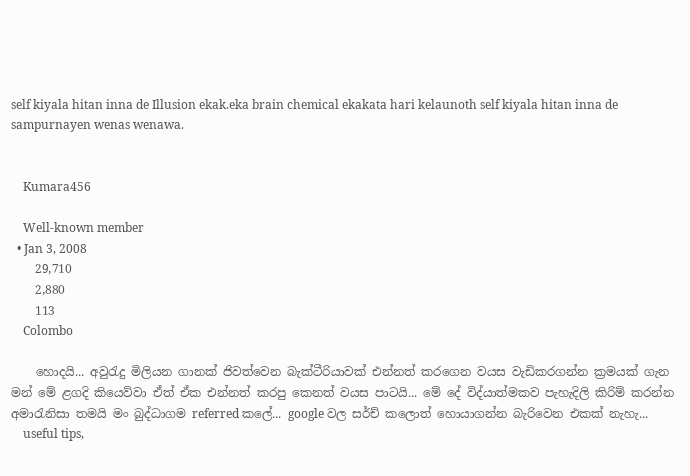self kiyala hitan inna de Illusion ekak.eka brain chemical ekakata hari kelaunoth self kiyala hitan inna de sampurnayen wenas wenawa.


    Kumara456

    Well-known member
  • Jan 3, 2008
    29,710
    2,880
    113
    Colombo

    හොදයි... අවුරැදු මිලියන ගානක් ජිවත්වෙන බැක්ටීරියාවක් එන්නත් කරගෙන වයස වැඩිකරගන්න ක්‍රමයක් ගැන මන් මේ ළගදි කියෙව්වා ඒත් ඒක එන්නත් කරපු කෙනත් වයස පාටයි... මේ දේ විද්යාත්මකව පැහැදිලි කිරිම් කරන්න අමාරැනිසා තමයි මං බුද්ධාගම referred කලේ... google වල සර්ච් කලොත් හොයාගන්න බැරිවෙන එකක් නැහැ...
    useful tips,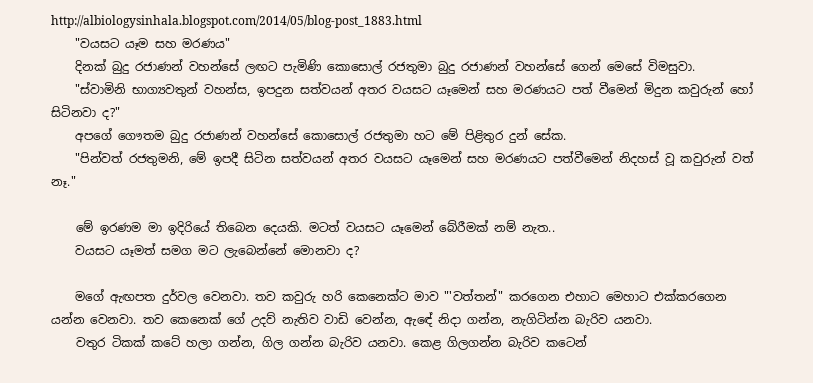http://albiologysinhala.blogspot.com/2014/05/blog-post_1883.html
    "වයසට යෑම සහ මරණය"
    දිනක් බුදු රජාණන් වහන්සේ ලඟට පැමිණි කොසොල් රජතුමා බුදු රජාණන් වහන්සේ ගෙන් මෙසේ විමසුවා.
    "ස්වාමිනි භාග්‍යවතුන් වහන්ස, ඉපදුන සත්වයන් අතර වයසට යෑමෙන් සහ මරණයට පත් වීමෙන් මිදුන කවුරුන් හෝ සිටිනවා ද?"
    අපගේ ගෞතම බුදු රජාණන් වහන්සේ කොසොල් රජතුමා හට මේ පිළිතුර දුන් සේක.
    "පින්වත් රජතුමනි, මේ ඉපදී සිටින සත්වයන් අතර වයසට යෑමෙන් සහ මරණයට පත්වීමෙන් නිදහස් වූ කවුරුන් වත් නෑ."

    මේ ඉරණම මා ඉදිරියේ තිබෙන දෙයකි. මටත් වයසට යෑමෙන් බේරීමක් නම් නැත..
    වයසට යෑමත් සමග මට ලැබෙන්නේ මොනවා ද?

    මගේ ඇඟපත දුර්වල වෙනවා. තව කවුරු හරි කෙනෙක්ට මාව "'වත්තන්" කරගෙන එහාට මෙහාට එක්කරගෙන යන්න වෙනවා. තව කෙනෙක් ගේ උදව් නැතිව වාඩි වෙන්න, ඇඳේ නිදා ගන්න, නැගිටින්න බැරිව යනවා.
    වතුර ටිකක් කටේ හලා ගන්න, ගිල ගන්න බැරිව යනවා. කෙළ ගිලගන්න බැරිව කටෙන්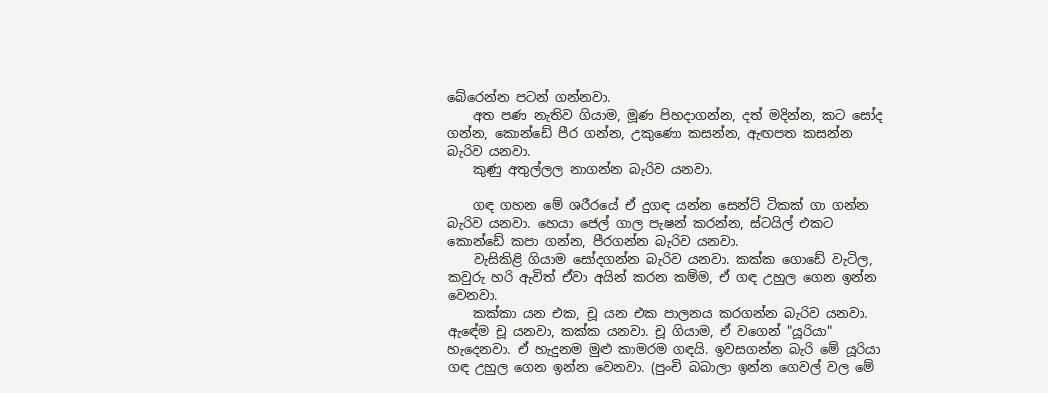බේරෙන්න පටන් ගන්නවා.
    අත පණ නැතිව ගියාම, මූණ පිහදාගන්න, දත් මදින්න, කට සෝද ගන්න, කොන්ඩේ පීර ගන්න, උකුණො කසන්න, ඇඟපත කසන්න බැරිව යනවා.
    කුණු අතුල්ලල නාගන්න බැරිව යනවා.

    ගඳ ගහන මේ ශරීරයේ ඒ දුගඳ යන්න සෙන්ට් ටිකක් ගා ගන්න බැරිව යනවා. හෙයා ජෙල් ගාල පැෂන් කරන්න, ස්ටයිල් එකට කොන්ඩේ කපා ගන්න, පීරගන්න බැරිව යනවා.
    වැසිකිළි ගියාම සෝදගන්න බැරිව යනවා. කක්ක ගොඩේ වැටිල, කවුරු හරි ඇවිත් ඒවා අයින් කරන කම්ම, ඒ ගඳ උහුල ගෙන ඉන්න වෙනවා.
    කක්කා යන එක, චූ යන එක පාලනය කරගන්න බැරිව යනවා. ඇඳේම චූ යනවා, කක්ක යනවා. චූ ගියාම, ඒ වගෙන් "යූරියා" හැදෙනවා. ඒ හැදුනම මුළු කාමරම ගඳයි. ඉවසගන්න බැරි මේ යූරියා ගඳ උහුල ගෙන ඉන්න වෙනවා. (පුංචි බබාලා ඉන්න ගෙවල් වල මේ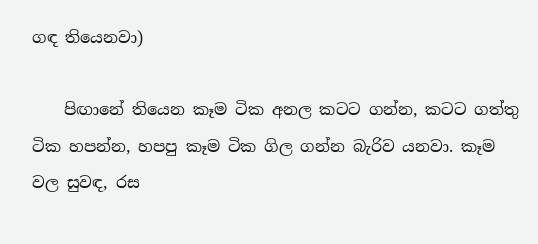ගඳ තියෙනවා)

    පිඟානේ තියෙන කෑම ටික අනල කටට ගන්න, කටට ගත්තු ටික හපන්න, හපපු කෑම ටික ගිල ගන්න බැරිව යනවා. කෑම වල සුවඳ, රස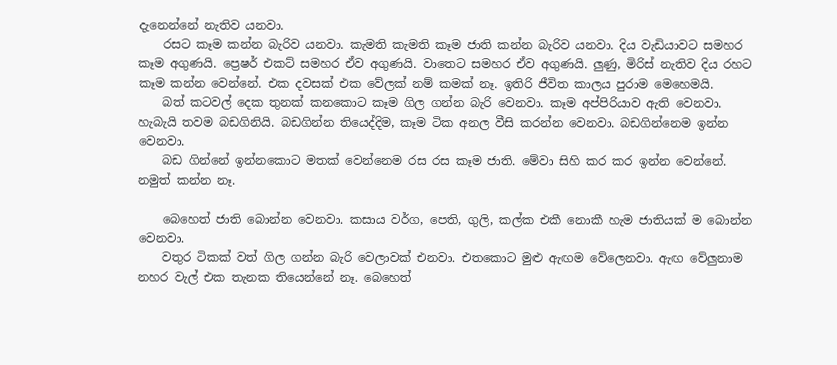දැනෙන්නේ නැතිව යනවා.
    රසට කෑම කන්න බැරිව යනවා. කැමති කැමති කෑම ජාති කන්න බැරිව යනවා. දිය වැඩියාවට සමහර කෑම අගුණයි. ප්‍රෙෂර් එකට් සමහර ඒව අගුණයි. වාතෙට සමහර ඒව අගුණයි. ලුණු, මිරිස් නැතිව දිය රහට කෑම කන්න වෙන්නේ. එක දවසක් එක වේලක් නම් කමක් නෑ. ඉතිරි ජීවිත කාලය පුරාම මෙහෙමයි.
    බත් කටවල් දෙක තුනක් කනකොට කෑම ගිල ගන්න බැරි වෙනවා. කෑම අප්පිරියාව ඇති වෙනවා. හැබැයි තවම බඩගිනියි. බඩගින්න තියෙද්දිම, කෑම ටික අනල වීසි කරන්න වෙනවා. බඩගින්නෙම ඉන්න වෙනවා.
    බඩ ගින්නේ ඉන්නකොට මතක් වෙන්නෙම රස රස කෑම ජාති. මේවා සිහි කර කර ඉන්න වෙන්නේ. නමුත් කන්න නෑ.

    බෙහෙත් ජාති බොන්න වෙනවා. කසාය වර්ග, පෙති, ගුලි, කල්ක එකී නොකී හැම ජාතියක් ම බොන්න වෙනවා.
    වතුර ටිකක් වත් ගිල ගන්න බැරි වෙලාවක් එනවා. එතකොට මුළු ඇඟම වේලෙනවා. ඇඟ වේලුනාම නහර වැල් එක තැනක තියෙන්නේ නෑ. බෙහෙත්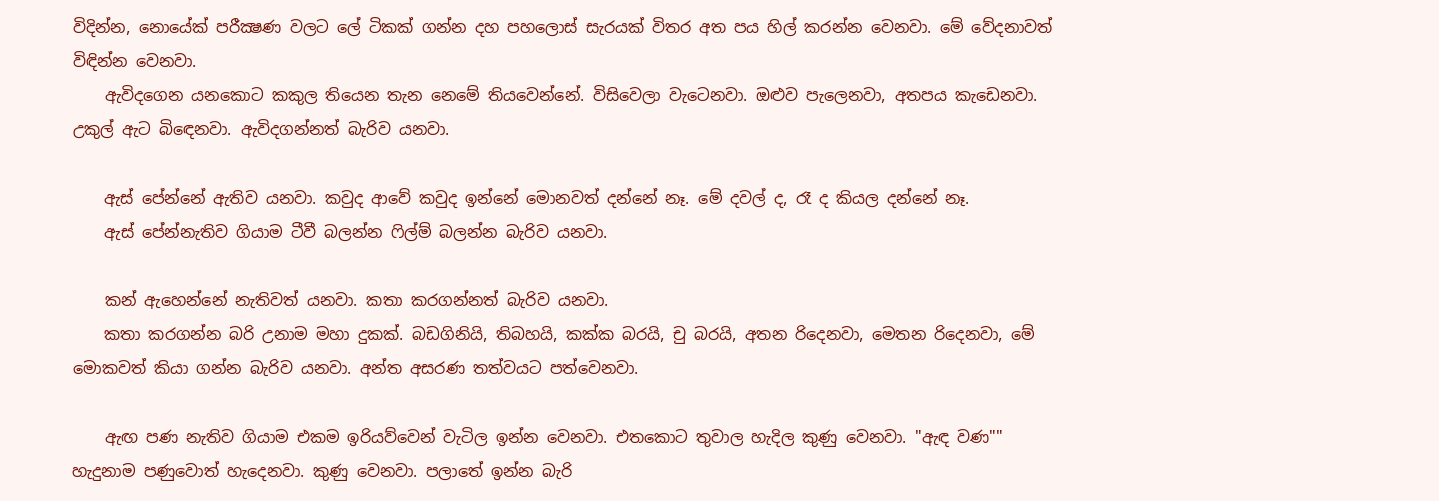විදින්න, නොයේක් පරීක්‍ෂණ වලට ලේ ටිකක් ගන්න දහ පහලොස් සැරයක් විතර අත පය හිල් කරන්න වෙනවා. මේ වේදනාවත් විඳින්න වෙනවා.
    ඇවිදගෙන යනකොට කකුල තියෙන තැන නෙමේ තියවෙන්නේ. විසිවෙලා වැටෙනවා. ඔළුව පැලෙනවා, අතපය කැඩෙනවා. උකුල් ඇට බිඳෙනවා. ඇවිදගන්නත් බැරිව යනවා.

    ඇස් පේන්නේ ඇතිව යනවා. කවුද ආවේ කවුද ඉන්නේ මොනවත් දන්නේ නෑ. මේ දවල් ද, රෑ ද කියල දන්නේ නෑ.
    ඇස් පේන්නැතිව ගියාම ටීවී බලන්න ෆිල්ම් බලන්න බැරිව යනවා.

    කන් ඇහෙන්නේ නැතිවත් යනවා. කතා කරගන්නත් බැරිව යනවා.
    කතා කරගන්න බරි උනාම මහා දුකක්. බඩගිනියි, තිබහයි, කක්ක බරයි, චු බරයි, අතන රිදෙනවා, මෙතන රිදෙනවා, මේ මොකවත් කියා ගන්න බැරිව යනවා. අන්ත අසරණ තත්වයට පත්වෙනවා.

    ඇඟ පණ නැතිව ගියාම එකම ඉරියව්වෙන් වැටිල ඉන්න වෙනවා. එතකොට තුවාල හැදිල කුණු වෙනවා. "ඇඳ වණ"" හැදුනාම පණුවොත් හැදෙනවා. කුණු වෙනවා. පලාතේ ඉන්න බැරි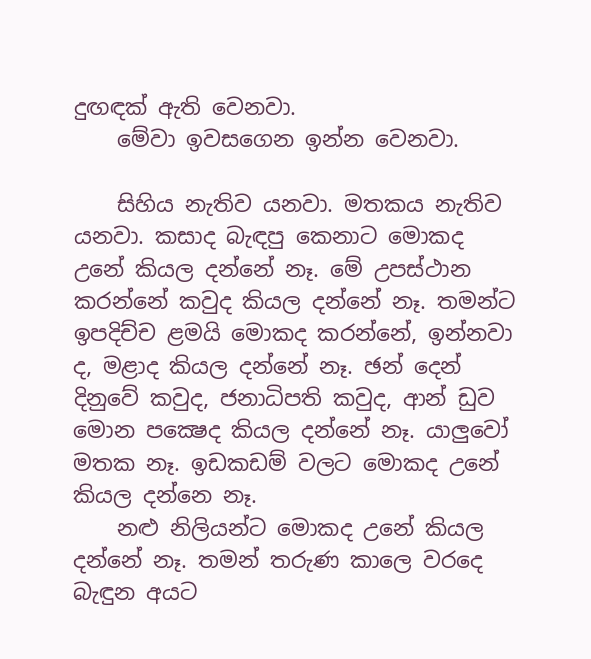දුඟඳක් ඇති වෙනවා.
    මේවා ඉවසගෙන ඉන්න වෙනවා.

    සිහිය නැතිව යනවා. මතකය නැතිව යනවා. කසාද බැඳපු කෙනාට මොකද උනේ කියල දන්නේ නෑ. මේ උපස්ථාන කරන්නේ කවුද කියල දන්නේ නෑ. තමන්ට ඉපදිච්ච ළමයි මොකද කරන්නේ, ඉන්නවා ද, මළාද කියල දන්නේ නෑ. ඡන් දෙන් දිනුවේ කවුද, ජනාධිපති කවුද, ආන් ඩුව මොන පක්‍ෂෙද කියල දන්නේ නෑ. යාලුවෝ මතක නෑ. ඉඩකඩම් වලට මොකද උනේ කියල දන්නෙ නෑ.
    නළු නිලියන්ට මොකද උනේ කියල දන්නේ නෑ. තමන් තරුණ කාලෙ වරදෙ බැඳුන අයට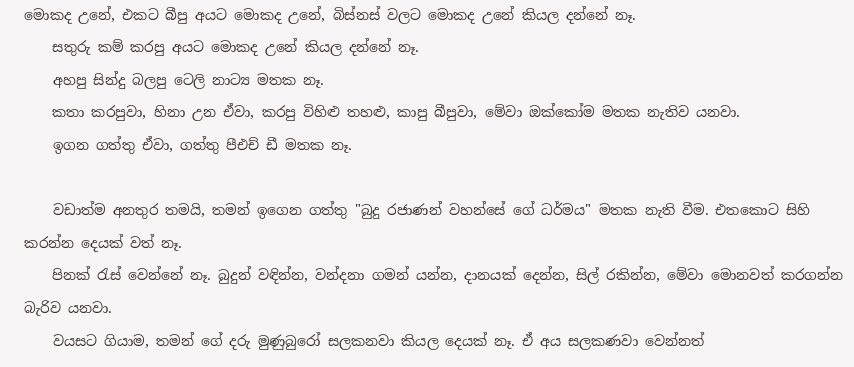මොකද උනේ, එකට බීපු අයට මොකද උනේ, බිස්නස් වලට මොකද උනේ කියල දන්නේ නෑ.
    සතුරු කම් කරපු අයට මොකද උනේ කියල දන්නේ නෑ.
    අහපු සින්දු බලපු ටෙලි නාට්‍ය මතක නෑ.
    කතා කරපුවා, හිනා උන ඒවා, කරපු විහිළු තහළු, කාපු බීපුවා, මේවා ඔක්කෝම මතක නැතිව යනවා.
    ඉගන ගත්තු ඒවා, ගත්තු පීඑච් ඩී මතක නෑ.

    වඩාත්ම අනතුර තමයි, තමන් ඉගෙන ගත්තු "බුදු රජාණන් වහන්සේ ගේ ධර්මය" මතක නැති වීම. එතකොට සිහි කරන්න දෙයක් වත් නෑ.
    පිනක් රැස් වෙන්නේ නෑ. බුදුන් වඳින්න, වන්දනා ගමන් යන්න, දානයක් දෙන්න, සිල් රකින්න, මේවා මොනවත් කරගන්න බැරිව යනවා.
    වයසට ගියාම, තමන් ගේ දරු මුණුබුරෝ සලකනවා කියල දෙයක් නෑ. ඒ අය සලකණවා වෙන්නත්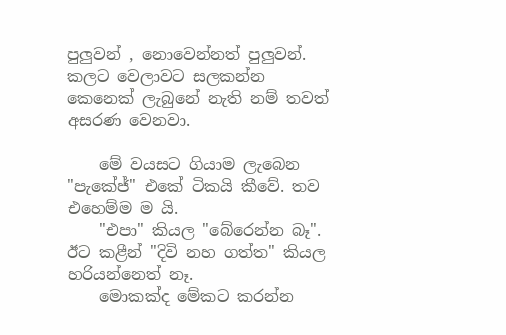පුලුවන් , නොවෙන්නත් පුලුවන්. කලට වෙලාවට සලකන්න කෙනෙක් ලැබුනේ නැති නම් තවත් අසරණ වෙනවා.

    මේ වයසට ගියාම ලැබෙන "පැකේජ්" එකේ ටිකයි කීවේ. තව එහෙම්ම ම යි.
    "එපා" කියල "බේරෙන්න බෑ". ඊට කළීන් "දිවි නහ ගත්ත" කියල හරියන්නෙත් නෑ.
    මොකක්ද මේකට කරන්න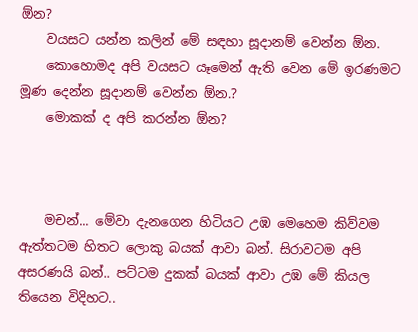ඕන?
    වයසට යන්න කලින් මේ සඳහා සූදානම් වෙන්න ඕන.
    කොහොමද අපි වයසට යෑමෙන් ඇති වෙන මේ ඉරණමට මූණ දෙන්න සූදානම් වෙන්න ඕන.?
    මොකක් ද අපි කරන්න ඕන?



    මචන්... මේවා දැනගෙන හිටියට උඹ මෙහෙම කිව්වම ඇත්තටම හිතට ලොකු බයක් ආවා බන්. සිරාවටම අපි අසරණයි බන්.. පට්ටම දුකක් බයක් ආවා උඹ මේ කියල තියෙන විදිහට..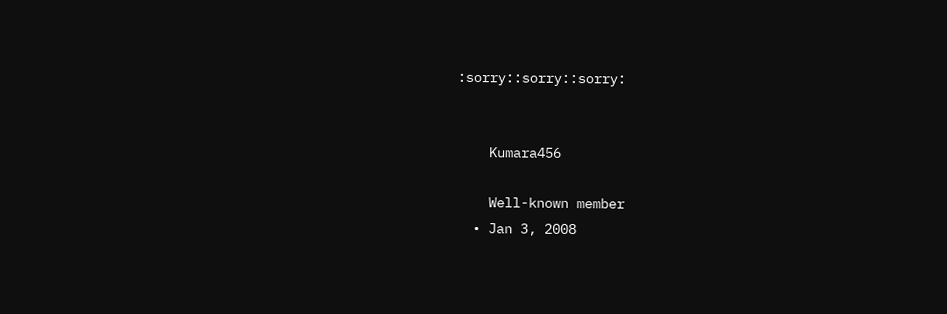:sorry::sorry::sorry:


    Kumara456

    Well-known member
  • Jan 3, 2008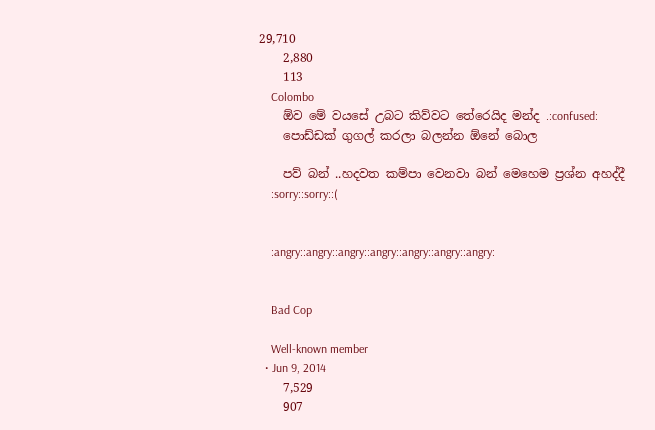29,710
    2,880
    113
    Colombo
    ඕව මේ වයසේ උබට කිව්වට තේරෙයිද මන්ද .:confused:
    පොඩ්ඩක් ගුගල් කරලා බලන්න ඕනේ බොල

    පව් බන් ..හදවත කම්පා වෙනවා බන් මෙහෙම ප්‍රශ්න අහද්දී
    :sorry::sorry::(


    :angry::angry::angry::angry::angry::angry::angry:


    Bad Cop

    Well-known member
  • Jun 9, 2014
    7,529
    907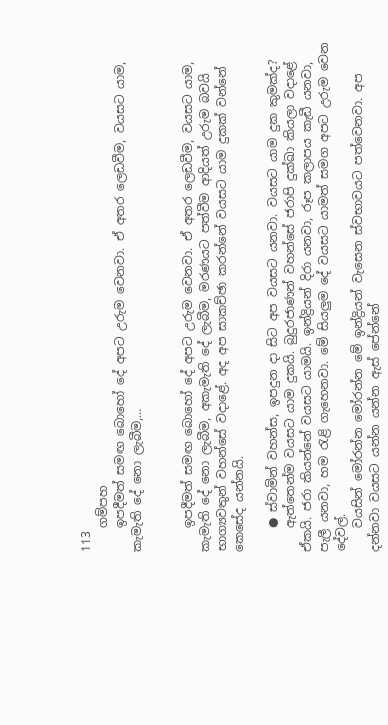113
    ගම්පහ
    ඉපදීමත් සමඟ බොහෝ දේ අපට උරුම වෙනවා. ඒ අතර ලෙඩවීම, වයසට යාම, කැමැති දේ නො ලැබීම,…


    ඉපදීමත් සමඟ බොහෝ දේ අපට උරුම වෙනවා. ඒ අතර ලෙඩවීම, වයසට යාම, කැමැති දේ නො ලැබීම, අකැමැති දේ ලැබීම, මරණයට පත්වීම ආදියත් උරුම බවයි භාග්‍යවතුන් වහන්සේ වදාළේ. අද අප සාකච්ඡා කරන්නේ වයසට යාම දුකක් වන්නේ කෙසේද යන්නයි.

    ● ස්වාමින් වහන්ස, ඉපදුන දා සිට අප වයසට යනවා. වයසට යාම දුක කුමක්ද?
    ඇත්තෙන්ම වයසට යාම දුකයි. බුදුරජාණන් වහන්සේ ජරාපි දුක්ඛා කියලා වදාළේ ඒකයි. ජරා කියන්නේ වයසට යාමයි. ඉන්ද්‍රියන් දිරා යනවා, රූප කලාපය කැඩී යනවා, පැලී යනවා, හම රැළි ගැහෙනවා. මේ සියලුම දේ වයසට යාමත් සමග අපට උරුම වෙන දේවල්.
    වයසින් මෝරන්න මෝරන්න මේ ඉන්ද්‍රියන් වැසෙන ස්වභාවයට පත්වෙනවා. අප දන්නවා වයසට යන්න යන්න ඇස් පේන්නේ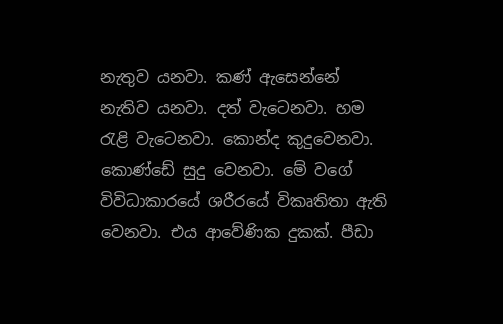නැතුව යනවා. කණ් ඇසෙන්නේ නැතිව යනවා. දත් වැටෙනවා. හම රැළි වැටෙනවා. කොන්ද කුදුවෙනවා. කොණ්ඩේ සුදු වෙනවා. මේ වගේ විවිධාකාරයේ ශරීරයේ විකෘතිතා ඇති වෙනවා. එය ආවේණික දුකක්. පීඩා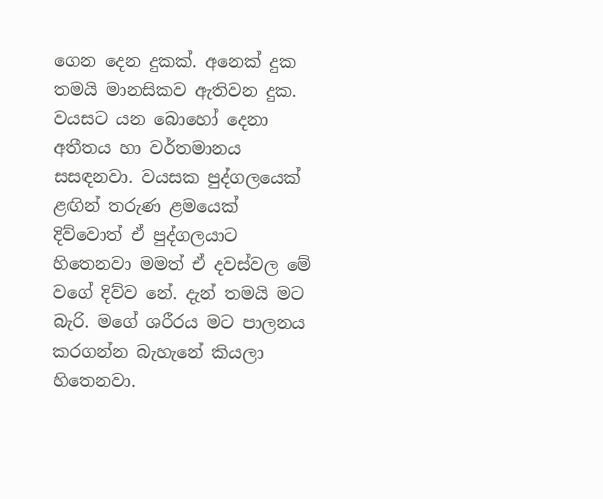ගෙන දෙන දුකක්. අනෙක් දුක තමයි මානසිකව ඇතිවන දුක. වයසට යන බොහෝ දෙනා අතීතය හා වර්තමානය සසඳනවා. වයසක පුද්ගලයෙක් ළඟින් තරුණ ළමයෙක් දිව්වොත් ඒ පුද්ගලයාට හිතෙනවා මමත් ඒ දවස්වල මේ වගේ දිව්ව නේ. දැන් තමයි මට බැරි. මගේ ශරීරය මට පාලනය කරගන්න බැහැනේ කියලා හිතෙනවා.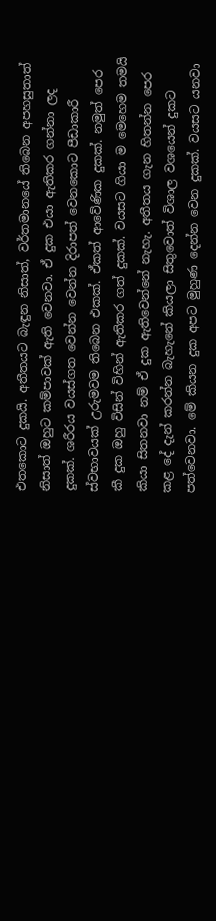එතකොට දුකයි. අතීතයට බැඳුන නිසාත්, වර්තමානයේ තිබෙන අපහසුතාත් නිසාත් ඔහුට කම්පාවක් ඇති වෙනවා. ඒ දුක එයා ඇතිකර ගන්නා ලද දුකක්. ශරීරය වයස්ගත වෙන්න වෙන්න දිරාපත් වෙනකොට පීඩාකාරී ස්වභාවයක් උරුමවම තිබෙන එකක්. ඒකත් ආවේණික දුකක්. නමුත් පෙර කී දුක ඔහු විසින් විහින් ඇතිකර ගත් දුකක්. වයසට ගියා ම මෙහෙම තමයි කියා සිතනවා නම් ඒ දුක ඇතිවෙන්නේ නැහැ. අතීතය ගැන හිතන්න පෙර කළ දේ දැන් කරන්න බැහැනේ කියලා සිතුවොත් විශාල වශයෙන් දුකට පත්වෙනවා. මේ කියන දුක අපට මුහුණ දෙන්න වෙන දුකක්. වයසට යනවා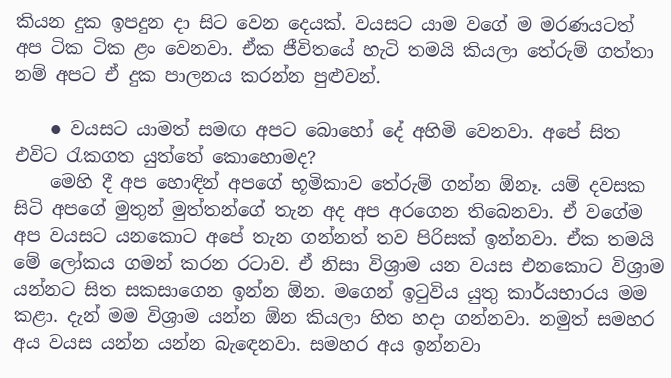කියන දුක ඉපදුන දා සිට වෙන දෙයක්. වයසට යාම වගේ ම මරණයටත් අප ටික ටික ළං වෙනවා. ඒක ජීවිතයේ හැටි තමයි කියලා තේරුම් ගත්තා නම් අපට ඒ දුක පාලනය කරන්න පුළුවන්.

    ● වයසට යාමත් සමඟ අපට බොහෝ දේ අහිමි වෙනවා. අපේ සිත එවිට රැකගත යුත්තේ කොහොමද?
    මෙහි දී අප හොඳින් අපගේ භූමිකාව තේරුම් ගන්න ඕනෑ. යම් දවසක සිටි අපගේ මුතුන් මුත්තන්ගේ තැන අද අප අරගෙන තිබෙනවා. ඒ වගේම අප වයසට යනකොට අපේ තැන ගන්නත් තව පිරිසක් ඉන්නවා. ඒක තමයි මේ ලෝකය ගමන් කරන රටාව. ඒ නිසා විශ්‍රාම යන වයස එනකොට විශ්‍රාම යන්නට සිත සකසාගෙන ඉන්න ඕන. මගෙන් ඉටුවිය යුතු කාර්යභාරය මම කළා. දැන් මම විශ්‍රාම යන්න ඕන කියලා හිත හදා ගන්නවා. නමුත් සමහර අය වයස යන්න යන්න බැඳෙනවා. සමහර අය ඉන්නවා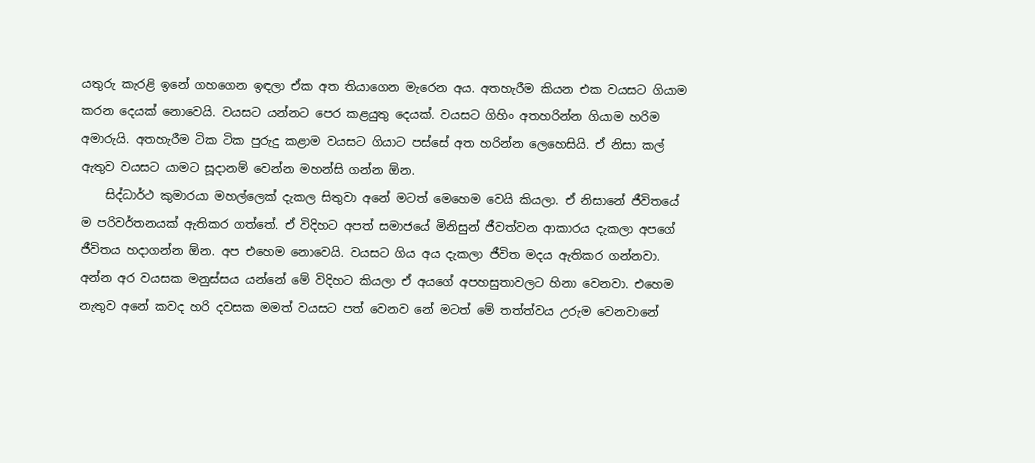යතුරු කැරළි ඉනේ ගහගෙන ඉඳලා ඒක අත තියාගෙන මැරෙන අය. අතහැරීම කියන එක වයසට ගියාම කරන දෙයක් නොවෙයි. වයසට යන්නට පෙර කළයුතු දෙයක්. වයසට ගිහිං අතහරින්න ගියාම හරිම අමාරුයි. අතහැරීම ටික ටික පුරුදු කළාම වයසට ගියාට පස්සේ අත හරින්න ලෙහෙසියි. ඒ නිසා කල් ඇතුව වයසට යාමට සූදානම් වෙන්න මහන්සි ගන්න ඕන.
    සිද්ධාර්ථ කුමාරයා මහල්ලෙක් දැකල සිතුවා අනේ මටත් මෙහෙම වෙයි කියලා. ඒ නිසානේ ජීවිතයේ ම පරිවර්තනයක් ඇතිකර ගත්තේ. ඒ විදිහට අපත් සමාජයේ මිනිසුන් ජීවත්වන ආකාරය දැකලා අපගේ ජීවිතය හදාගන්න ඕන. අප එහෙම නොවෙයි. වයසට ගිය අය දැකලා ජීවිත මදය ඇතිකර ගන්නවා. අන්න අර වයසක මනුස්සය යන්නේ මේ විදිහට කියලා ඒ අයගේ අපහසුතාවලට හිනා වෙනවා. එහෙම නැතුව අනේ කවද හරි දවසක මමත් වයසට පත් වෙනව නේ මටත් මේ තත්ත්වය උරුම වෙනවානේ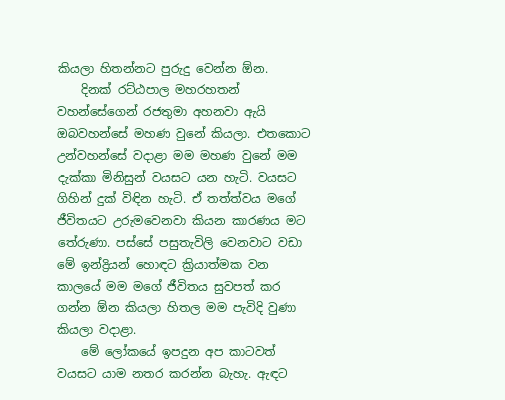කියලා හිතන්නට පුරුදු වෙන්න ඕන.
    දිනක් රට්ඨපාල මහරහතන් වහන්සේගෙන් රජතුමා අහනවා ඇයි ඔබවහන්සේ මහණ වුනේ කියලා. එතකොට උන්වහන්සේ වදාළා මම මහණ වුනේ මම දැක්කා මිනිසුන් වයසට යන හැටි. වයසට ගිහින් දුක් විඳින හැටි. ඒ තත්ත්වය මගේ ජීවිතයට උරුමවෙනවා කියන කාරණය මට තේරුණා. පස්සේ පසුතැවිලි වෙනවාට වඩා මේ ඉන්ද්‍රියන් හොඳට ක්‍රියාත්මක වන කාලයේ මම මගේ ජීවිතය සුවපත් කර ගන්න ඕන කියලා හිතල මම පැවිදි වුණා කියලා වදාළා.
    මේ ලෝකයේ ඉපදුන අප කාටවත් වයසට යාම නතර කරන්න බැහැ. ඇඳට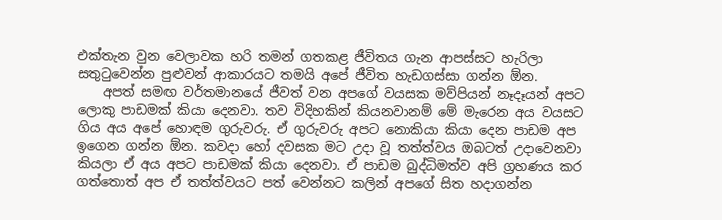එක්තැන වුන වෙලාවක හරි තමන් ගතකළ ජීවිතය ගැන ආපස්සට හැරිලා සතුටුවෙන්න පුළුවන් ආකාරයට තමයි අපේ ජීවිත හැඩගස්සා ගන්න ඕන.
    අපත් සමඟ වර්තමානයේ ජීවත් වන අපගේ වයසක මව්පියන් නෑදෑයන් අපට ලොකු පාඩමක් කියා දෙනවා. තව විදිහකින් කියනවානම් මේ මැරෙන අය වයසට ගිය අය අපේ හොඳම ගුරුවරු. ඒ ගුරුවරු අපට නොකියා කියා දෙන පාඩම අප ඉගෙන ගන්න ඕන. කවදා හෝ දවසක මට උදා වූ තත්ත්වය ඔබටත් උදාවෙනවා කියලා ඒ අය අපට පාඩමක් කියා දෙනවා. ඒ පාඩම බුද්ධිමත්ව අපි ග්‍රහණය කර ගත්තොත් අප ඒ තත්ත්වයට පත් වෙන්නට කලින් අපගේ සිත හදාගන්න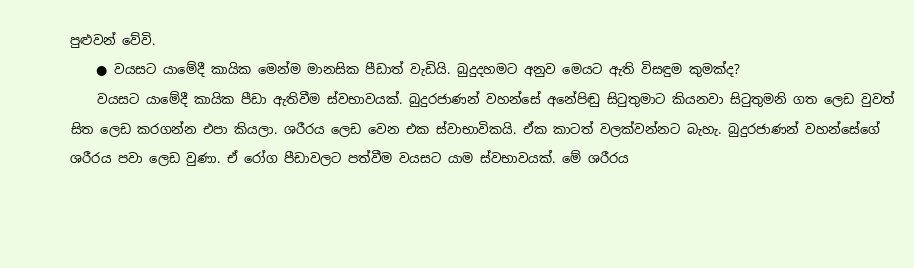පුළුවන් වේවි.
    ● වයසට යාමේදී කායික මෙන්ම මානසික පීඩාත් වැඩියි. බුදුදහමට අනුව මෙයට ඇති විසඳුම කුමක්ද?
    වයසට යාමේදී කායික පීඩා ඇතිවීම ස්වභාවයක්. බුදුරජාණන් වහන්සේ අනේපිඬු සිටුතුමාට කියනවා සිටුතුමනි ගත ලෙඩ වුවත් සිත ලෙඩ කරගන්න එපා කියලා. ශරීරය ලෙඩ වෙන එක ස්වාභාවිකයි. ඒක කාටත් වලක්වන්නට බැහැ. බුදුරජාණන් වහන්සේගේ ශරීරය පවා ලෙඩ වුණා. ඒ රෝග පීඩාවලට පත්වීම වයසට යාම ස්වභාවයක්. මේ ශරීරය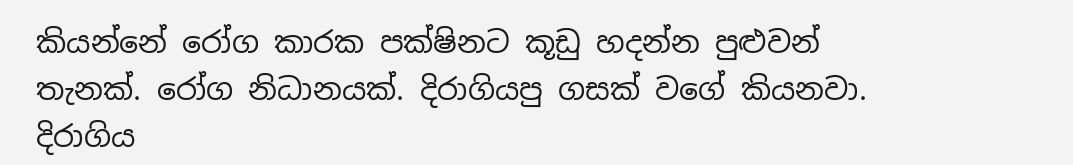කියන්නේ රෝග කාරක පක්ෂිනට කූඩු හදන්න පුළුවන් තැනක්. රෝග නිධානයක්. දිරාගියපු ගසක් වගේ කියනවා. දිරාගිය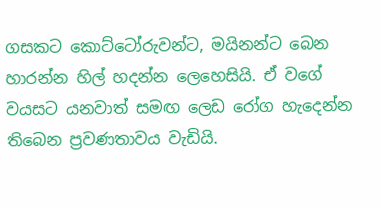ගසකට කොට්ටෝරුවන්ට, මයිනන්ට බෙන හාරන්න හිල් හදන්න ලෙහෙසියි. ඒ වගේ වයසට යනවාත් සමඟ ලෙඩ රෝග හැදෙන්න තිබෙන ප්‍රවණතාවය වැඩියි.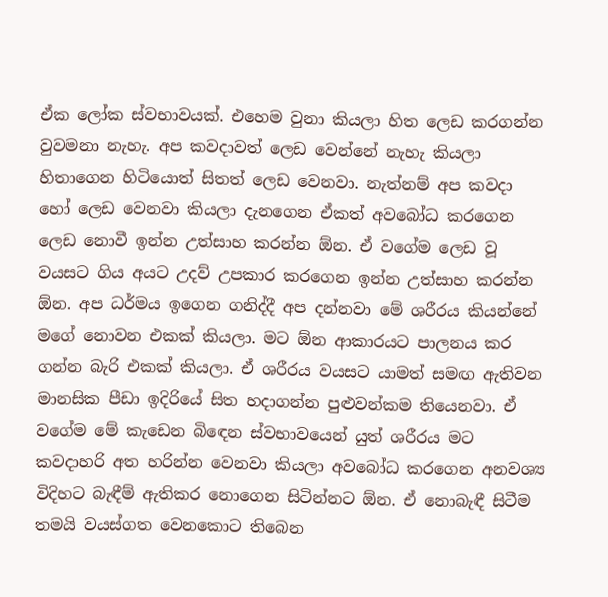ඒක ලෝක ස්වභාවයක්. එහෙම වුනා කියලා හිත ලෙඩ කරගන්න වුවමනා නැහැ. අප කවදාවත් ලෙඩ වෙන්නේ නැහැ කියලා හිතාගෙන හිටියොත් සිතත් ලෙඩ වෙනවා. නැත්නම් අප කවදා හෝ ලෙඩ වෙනවා කියලා දැනගෙන ඒකත් අවබෝධ කරගෙන ලෙඩ නොවී ඉන්න උත්සාහ කරන්න ඕන. ඒ වගේම ලෙඩ වූ වයසට ගිය අයට උදව් උපකාර කරගෙන ඉන්න උත්සාහ කරන්න ඕන. අප ධර්මය ඉගෙන ගනිද්දී අප දන්නවා මේ ශරීරය කියන්නේ මගේ නොවන එකක් කියලා. මට ඕන ආකාරයට පාලනය කර ගන්න බැරි එකක් කියලා. ඒ ශරීරය වයසට යාමත් සමඟ ඇතිවන මානසික පීඩා ඉදිරියේ සිත හදාගන්න පුළුවන්කම තියෙනවා. ඒ වගේම මේ කැඩෙන බිඳෙන ස්වභාවයෙන් යුත් ශරීරය මට කවදාහරි අත හරින්න වෙනවා කියලා අවබෝධ කරගෙන අනවශ්‍ය විදිහට බැඳීම් ඇතිකර නොගෙන සිටින්නට ඕන. ඒ නොබැඳී සිටීම තමයි වයස්ගත වෙනකොට තිබෙන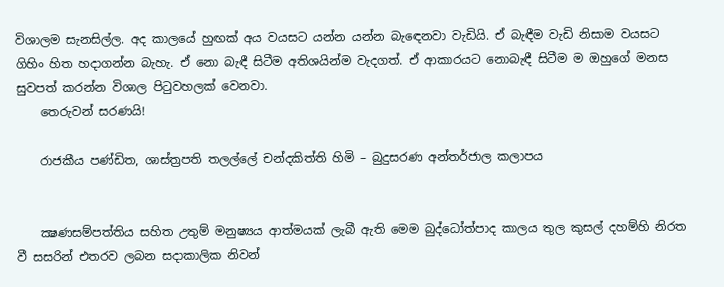විශාලම සැනසිල්ල. අද කාලයේ හුඟක් අය වයසට යන්න යන්න බැඳෙනවා වැඩියි. ඒ බැඳීම වැඩි නිසාම වයසට ගිහිං හිත හදාගන්න බැහැ. ඒ නො බැඳී සිටීම අතිශයින්ම වැදගත්. ඒ ආකාරයට නොබැඳී සිටීම ම ඔහුගේ මනස සුවපත් කරන්න විශාල පිටුවහලක් වෙනවා.
    තෙරුවන් සරණයි!

    රාජකීය පණ්ඩිත, ශාස්ත්‍රපති තලල්ලේ චන්දකිත්ති හිමි – බුදුසරණ අන්තර්ජාල කලාපය


    ක්‍ෂණසම්පත්තිය සහිත උතුම් මනුෂ්‍යය ආත්මයක් ලැබී ඇති මෙම බුද්ධෝත්පාද කාලය තුල කුසල් දහම්හි නිරත වී සසරින් එතරව ලබන සදාකාලික නිවන්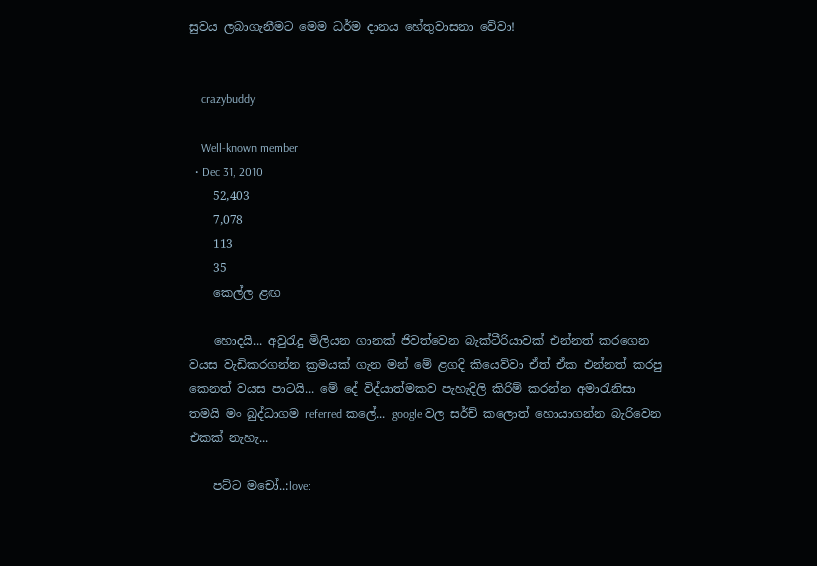සුවය ලබාගැනීමට මෙම ධර්ම දානය හේතුවාසනා වේවා!


    crazybuddy

    Well-known member
  • Dec 31, 2010
    52,403
    7,078
    113
    35
    කෙල්ල ළඟ

    හොදයි... අවුරැදු මිලියන ගානක් ජිවත්වෙන බැක්ටීරියාවක් එන්නත් කරගෙන වයස වැඩිකරගන්න ක්‍රමයක් ගැන මන් මේ ළගදි කියෙව්වා ඒත් ඒක එන්නත් කරපු කෙනත් වයස පාටයි... මේ දේ විද්යාත්මකව පැහැදිලි කිරිම් කරන්න අමාරැනිසා තමයි මං බුද්ධාගම referred කලේ... google වල සර්ච් කලොත් හොයාගන්න බැරිවෙන එකක් නැහැ...

    පට්ට මචෝ..:love: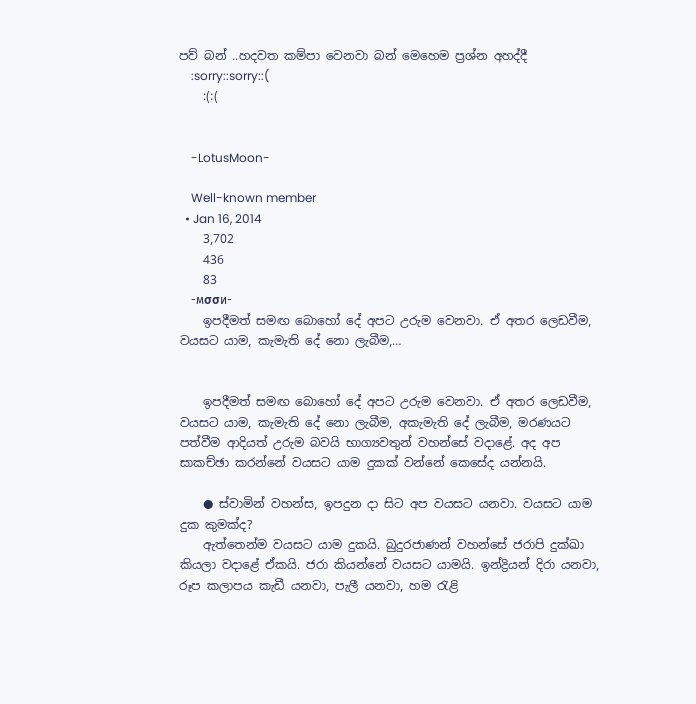පව් බන් ..හදවත කම්පා වෙනවා බන් මෙහෙම ප්‍රශ්න අහද්දී
    :sorry::sorry::(
    :(:(


    -LotusMoon-

    Well-known member
  • Jan 16, 2014
    3,702
    436
    83
    -мσσи-
    ඉපදීමත් සමඟ බොහෝ දේ අපට උරුම වෙනවා. ඒ අතර ලෙඩවීම, වයසට යාම, කැමැති දේ නො ලැබීම,…


    ඉපදීමත් සමඟ බොහෝ දේ අපට උරුම වෙනවා. ඒ අතර ලෙඩවීම, වයසට යාම, කැමැති දේ නො ලැබීම, අකැමැති දේ ලැබීම, මරණයට පත්වීම ආදියත් උරුම බවයි භාග්‍යවතුන් වහන්සේ වදාළේ. අද අප සාකච්ඡා කරන්නේ වයසට යාම දුකක් වන්නේ කෙසේද යන්නයි.

    ● ස්වාමින් වහන්ස, ඉපදුන දා සිට අප වයසට යනවා. වයසට යාම දුක කුමක්ද?
    ඇත්තෙන්ම වයසට යාම දුකයි. බුදුරජාණන් වහන්සේ ජරාපි දුක්ඛා කියලා වදාළේ ඒකයි. ජරා කියන්නේ වයසට යාමයි. ඉන්ද්‍රියන් දිරා යනවා, රූප කලාපය කැඩී යනවා, පැලී යනවා, හම රැළි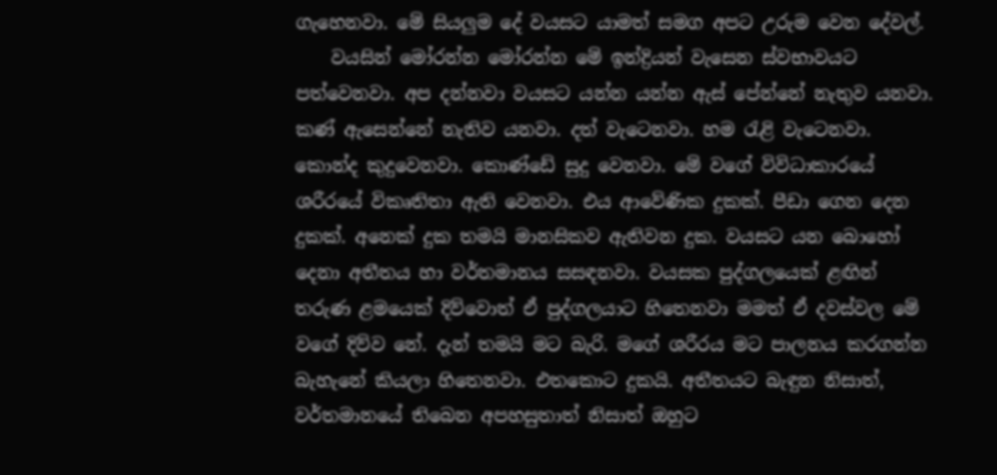ගැහෙනවා. මේ සියලුම දේ වයසට යාමත් සමග අපට උරුම වෙන දේවල්.
    වයසින් මෝරන්න මෝරන්න මේ ඉන්ද්‍රියන් වැසෙන ස්වභාවයට පත්වෙනවා. අප දන්නවා වයසට යන්න යන්න ඇස් පේන්නේ නැතුව යනවා. කණ් ඇසෙන්නේ නැතිව යනවා. දත් වැටෙනවා. හම රැළි වැටෙනවා. කොන්ද කුදුවෙනවා. කොණ්ඩේ සුදු වෙනවා. මේ වගේ විවිධාකාරයේ ශරීරයේ විකෘතිතා ඇති වෙනවා. එය ආවේණික දුකක්. පීඩා ගෙන දෙන දුකක්. අනෙක් දුක තමයි මානසිකව ඇතිවන දුක. වයසට යන බොහෝ දෙනා අතීතය හා වර්තමානය සසඳනවා. වයසක පුද්ගලයෙක් ළඟින් තරුණ ළමයෙක් දිව්වොත් ඒ පුද්ගලයාට හිතෙනවා මමත් ඒ දවස්වල මේ වගේ දිව්ව නේ. දැන් තමයි මට බැරි. මගේ ශරීරය මට පාලනය කරගන්න බැහැනේ කියලා හිතෙනවා. එතකොට දුකයි. අතීතයට බැඳුන නිසාත්, වර්තමානයේ තිබෙන අපහසුතාත් නිසාත් ඔහුට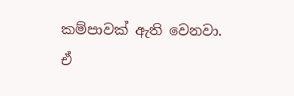කම්පාවක් ඇති වෙනවා. ඒ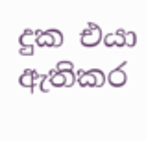දුක එයා ඇතිකර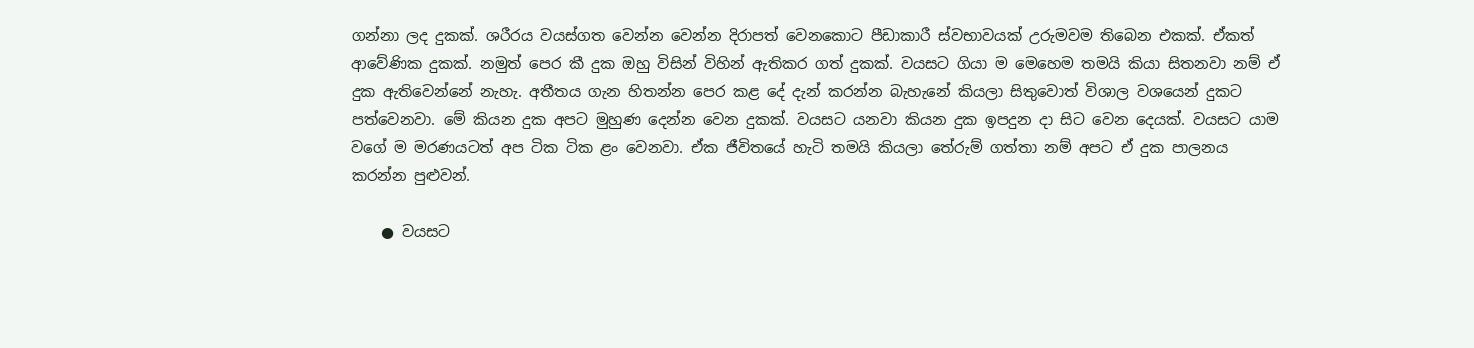ගන්නා ලද දුකක්. ශරීරය වයස්ගත වෙන්න වෙන්න දිරාපත් වෙනකොට පීඩාකාරී ස්වභාවයක් උරුමවම තිබෙන එකක්. ඒකත් ආවේණික දුකක්. නමුත් පෙර කී දුක ඔහු විසින් විහින් ඇතිකර ගත් දුකක්. වයසට ගියා ම මෙහෙම තමයි කියා සිතනවා නම් ඒ දුක ඇතිවෙන්නේ නැහැ. අතීතය ගැන හිතන්න පෙර කළ දේ දැන් කරන්න බැහැනේ කියලා සිතුවොත් විශාල වශයෙන් දුකට පත්වෙනවා. මේ කියන දුක අපට මුහුණ දෙන්න වෙන දුකක්. වයසට යනවා කියන දුක ඉපදුන දා සිට වෙන දෙයක්. වයසට යාම වගේ ම මරණයටත් අප ටික ටික ළං වෙනවා. ඒක ජීවිතයේ හැටි තමයි කියලා තේරුම් ගත්තා නම් අපට ඒ දුක පාලනය කරන්න පුළුවන්.

    ● වයසට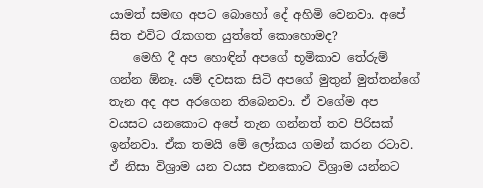යාමත් සමඟ අපට බොහෝ දේ අහිමි වෙනවා. අපේ සිත එවිට රැකගත යුත්තේ කොහොමද?
    මෙහි දී අප හොඳින් අපගේ භූමිකාව තේරුම් ගන්න ඕනෑ. යම් දවසක සිටි අපගේ මුතුන් මුත්තන්ගේ තැන අද අප අරගෙන තිබෙනවා. ඒ වගේම අප වයසට යනකොට අපේ තැන ගන්නත් තව පිරිසක් ඉන්නවා. ඒක තමයි මේ ලෝකය ගමන් කරන රටාව. ඒ නිසා විශ්‍රාම යන වයස එනකොට විශ්‍රාම යන්නට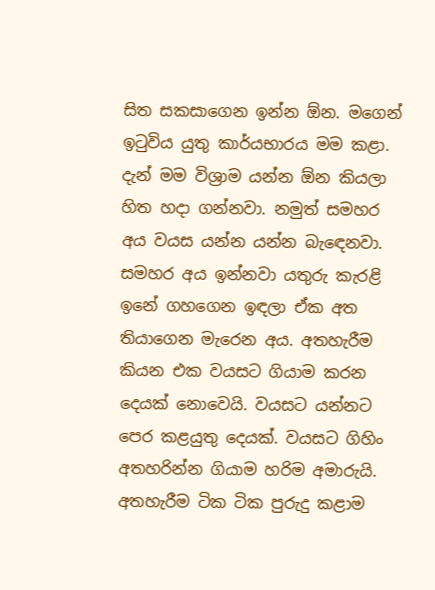සිත සකසාගෙන ඉන්න ඕන. මගෙන් ඉටුවිය යුතු කාර්යභාරය මම කළා. දැන් මම විශ්‍රාම යන්න ඕන කියලා හිත හදා ගන්නවා. නමුත් සමහර අය වයස යන්න යන්න බැඳෙනවා. සමහර අය ඉන්නවා යතුරු කැරළි ඉනේ ගහගෙන ඉඳලා ඒක අත තියාගෙන මැරෙන අය. අතහැරීම කියන එක වයසට ගියාම කරන දෙයක් නොවෙයි. වයසට යන්නට පෙර කළයුතු දෙයක්. වයසට ගිහිං අතහරින්න ගියාම හරිම අමාරුයි. අතහැරීම ටික ටික පුරුදු කළාම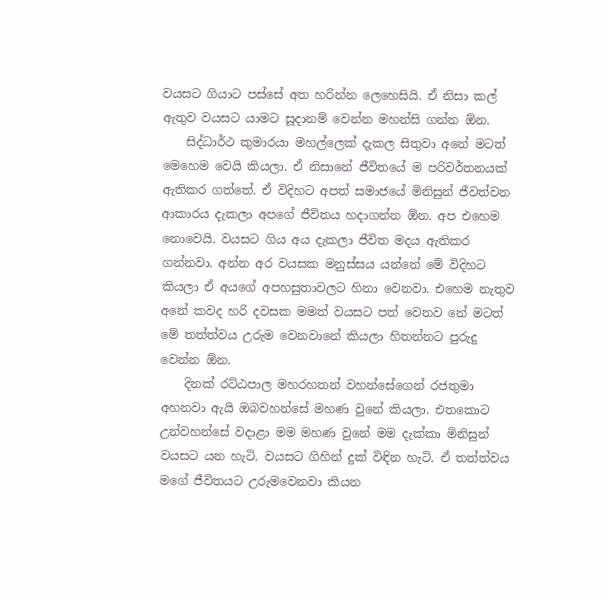වයසට ගියාට පස්සේ අත හරින්න ලෙහෙසියි. ඒ නිසා කල් ඇතුව වයසට යාමට සූදානම් වෙන්න මහන්සි ගන්න ඕන.
    සිද්ධාර්ථ කුමාරයා මහල්ලෙක් දැකල සිතුවා අනේ මටත් මෙහෙම වෙයි කියලා. ඒ නිසානේ ජීවිතයේ ම පරිවර්තනයක් ඇතිකර ගත්තේ. ඒ විදිහට අපත් සමාජයේ මිනිසුන් ජීවත්වන ආකාරය දැකලා අපගේ ජීවිතය හදාගන්න ඕන. අප එහෙම නොවෙයි. වයසට ගිය අය දැකලා ජීවිත මදය ඇතිකර ගන්නවා. අන්න අර වයසක මනුස්සය යන්නේ මේ විදිහට කියලා ඒ අයගේ අපහසුතාවලට හිනා වෙනවා. එහෙම නැතුව අනේ කවද හරි දවසක මමත් වයසට පත් වෙනව නේ මටත් මේ තත්ත්වය උරුම වෙනවානේ කියලා හිතන්නට පුරුදු වෙන්න ඕන.
    දිනක් රට්ඨපාල මහරහතන් වහන්සේගෙන් රජතුමා අහනවා ඇයි ඔබවහන්සේ මහණ වුනේ කියලා. එතකොට උන්වහන්සේ වදාළා මම මහණ වුනේ මම දැක්කා මිනිසුන් වයසට යන හැටි. වයසට ගිහින් දුක් විඳින හැටි. ඒ තත්ත්වය මගේ ජීවිතයට උරුමවෙනවා කියන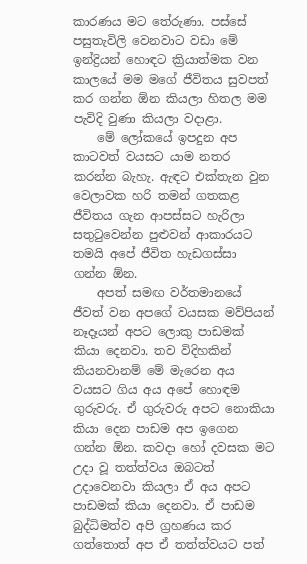කාරණය මට තේරුණා. පස්සේ පසුතැවිලි වෙනවාට වඩා මේ ඉන්ද්‍රියන් හොඳට ක්‍රියාත්මක වන කාලයේ මම මගේ ජීවිතය සුවපත් කර ගන්න ඕන කියලා හිතල මම පැවිදි වුණා කියලා වදාළා.
    මේ ලෝකයේ ඉපදුන අප කාටවත් වයසට යාම නතර කරන්න බැහැ. ඇඳට එක්තැන වුන වෙලාවක හරි තමන් ගතකළ ජීවිතය ගැන ආපස්සට හැරිලා සතුටුවෙන්න පුළුවන් ආකාරයට තමයි අපේ ජීවිත හැඩගස්සා ගන්න ඕන.
    අපත් සමඟ වර්තමානයේ ජීවත් වන අපගේ වයසක මව්පියන් නෑදෑයන් අපට ලොකු පාඩමක් කියා දෙනවා. තව විදිහකින් කියනවානම් මේ මැරෙන අය වයසට ගිය අය අපේ හොඳම ගුරුවරු. ඒ ගුරුවරු අපට නොකියා කියා දෙන පාඩම අප ඉගෙන ගන්න ඕන. කවදා හෝ දවසක මට උදා වූ තත්ත්වය ඔබටත් උදාවෙනවා කියලා ඒ අය අපට පාඩමක් කියා දෙනවා. ඒ පාඩම බුද්ධිමත්ව අපි ග්‍රහණය කර ගත්තොත් අප ඒ තත්ත්වයට පත්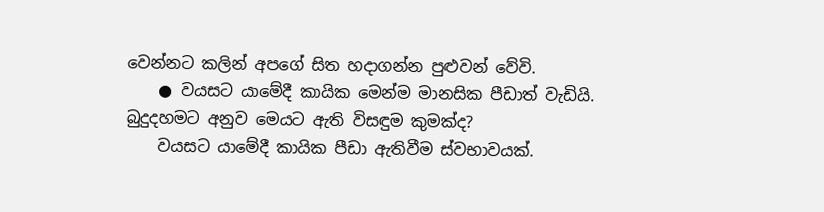වෙන්නට කලින් අපගේ සිත හදාගන්න පුළුවන් වේවි.
    ● වයසට යාමේදී කායික මෙන්ම මානසික පීඩාත් වැඩියි. බුදුදහමට අනුව මෙයට ඇති විසඳුම කුමක්ද?
    වයසට යාමේදී කායික පීඩා ඇතිවීම ස්වභාවයක්.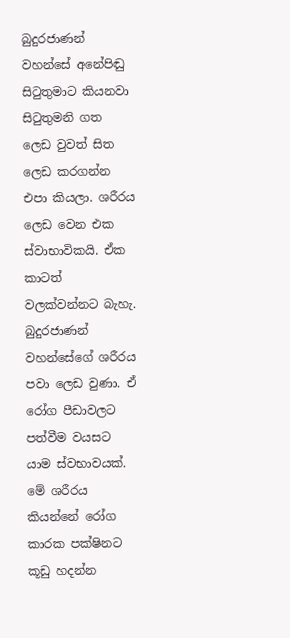බුදුරජාණන් වහන්සේ අනේපිඬු සිටුතුමාට කියනවා සිටුතුමනි ගත ලෙඩ වුවත් සිත ලෙඩ කරගන්න එපා කියලා. ශරීරය ලෙඩ වෙන එක ස්වාභාවිකයි. ඒක කාටත් වලක්වන්නට බැහැ. බුදුරජාණන් වහන්සේගේ ශරීරය පවා ලෙඩ වුණා. ඒ රෝග පීඩාවලට පත්වීම වයසට යාම ස්වභාවයක්. මේ ශරීරය කියන්නේ රෝග කාරක පක්ෂිනට කූඩු හදන්න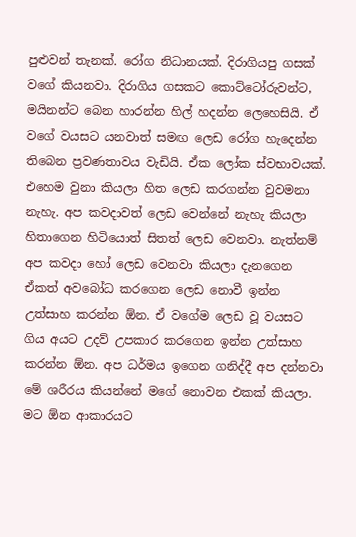පුළුවන් තැනක්. රෝග නිධානයක්. දිරාගියපු ගසක් වගේ කියනවා. දිරාගිය ගසකට කොට්ටෝරුවන්ට, මයිනන්ට බෙන හාරන්න හිල් හදන්න ලෙහෙසියි. ඒ වගේ වයසට යනවාත් සමඟ ලෙඩ රෝග හැදෙන්න තිබෙන ප්‍රවණතාවය වැඩියි. ඒක ලෝක ස්වභාවයක්. එහෙම වුනා කියලා හිත ලෙඩ කරගන්න වුවමනා නැහැ. අප කවදාවත් ලෙඩ වෙන්නේ නැහැ කියලා හිතාගෙන හිටියොත් සිතත් ලෙඩ වෙනවා. නැත්නම් අප කවදා හෝ ලෙඩ වෙනවා කියලා දැනගෙන ඒකත් අවබෝධ කරගෙන ලෙඩ නොවී ඉන්න උත්සාහ කරන්න ඕන. ඒ වගේම ලෙඩ වූ වයසට ගිය අයට උදව් උපකාර කරගෙන ඉන්න උත්සාහ කරන්න ඕන. අප ධර්මය ඉගෙන ගනිද්දී අප දන්නවා මේ ශරීරය කියන්නේ මගේ නොවන එකක් කියලා. මට ඕන ආකාරයට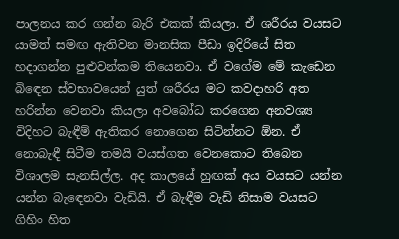පාලනය කර ගන්න බැරි එකක් කියලා. ඒ ශරීරය වයසට යාමත් සමඟ ඇතිවන මානසික පීඩා ඉදිරියේ සිත හදාගන්න පුළුවන්කම තියෙනවා. ඒ වගේම මේ කැඩෙන බිඳෙන ස්වභාවයෙන් යුත් ශරීරය මට කවදාහරි අත හරින්න වෙනවා කියලා අවබෝධ කරගෙන අනවශ්‍ය විදිහට බැඳීම් ඇතිකර නොගෙන සිටින්නට ඕන. ඒ නොබැඳී සිටීම තමයි වයස්ගත වෙනකොට තිබෙන විශාලම සැනසිල්ල. අද කාලයේ හුඟක් අය වයසට යන්න යන්න බැඳෙනවා වැඩියි. ඒ බැඳීම වැඩි නිසාම වයසට ගිහිං හිත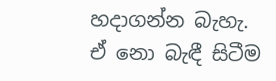හදාගන්න බැහැ. ඒ නො බැඳී සිටීම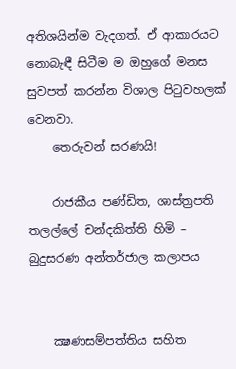අතිශයින්ම වැදගත්. ඒ ආකාරයට නොබැඳී සිටීම ම ඔහුගේ මනස සුවපත් කරන්න විශාල පිටුවහලක් වෙනවා.
    තෙරුවන් සරණයි!

    රාජකීය පණ්ඩිත, ශාස්ත්‍රපති තලල්ලේ චන්දකිත්ති හිමි – බුදුසරණ අන්තර්ජාල කලාපය


    ක්‍ෂණසම්පත්තිය සහිත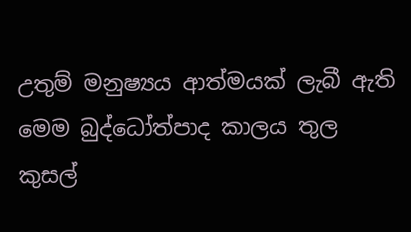උතුම් මනුෂ්‍යය ආත්මයක් ලැබී ඇති මෙම බුද්ධෝත්පාද කාලය තුල කුසල්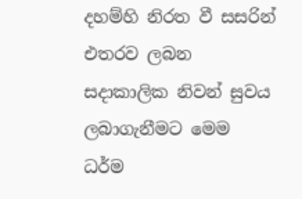දහම්හි නිරත වී සසරින් එතරව ලබන සදාකාලික නිවන් සුවය ලබාගැනීමට මෙම ධර්ම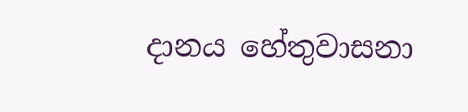දානය හේතුවාසනා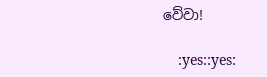වේවා!

    :yes::yes: